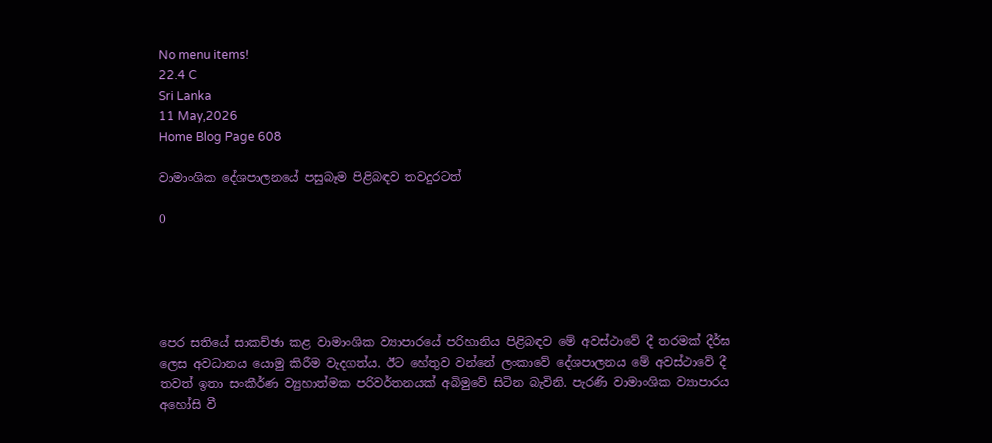No menu items!
22.4 C
Sri Lanka
11 May,2026
Home Blog Page 608

වාමාංශික දේශපාලනයේ පසුබෑම පිළිබඳව තවදුරටත්

0





පෙර සතියේ සාකච්ඡා කළ වාමාංශික ව්‍යාපාරයේ පරිහානිය පිළිබඳව මේ අවස්ථාවේ දී තරමක් දීර්ඝ ලෙස අවධානය යොමු කිරීම වැදගත්ය. ඊට හේතුව වන්නේ ලංකාවේ දේශපාලනය මේ අවස්ථාවේ දී තවත් ඉතා සංකීර්ණ ව්‍යුහාත්මක පරිවර්තනයක් අබිමුවේ සිටින බැවිනි. පැරණි වාමාංශික ව්‍යාපාරය අහෝසි වී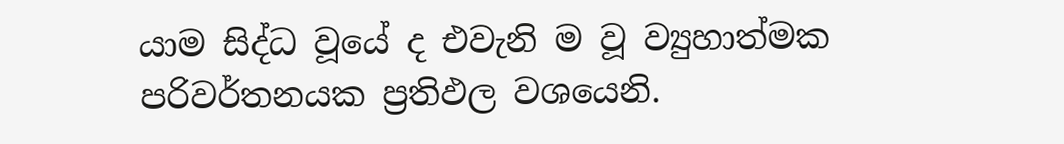යාම සිද්ධ වූයේ ද එවැනි ම වූ ව්‍යුහාත්මක පරිවර්තනයක ප්‍රතිඵල වශයෙනි.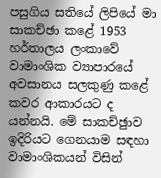පසුගිය සතියේ ලිපියේ මා සාකච්ඡා කළේ 1953 හර්තාලය ලංකාවේ වාමාංශික ව්‍යාපාරයේ අවසානය සලකුණු කළේ කවර ආකාරයට ද යන්නයි. මේ සාකච්ඡුාව ඉදිරියට ගෙනයාම සඳහා වාමාංශිකයන් විසින්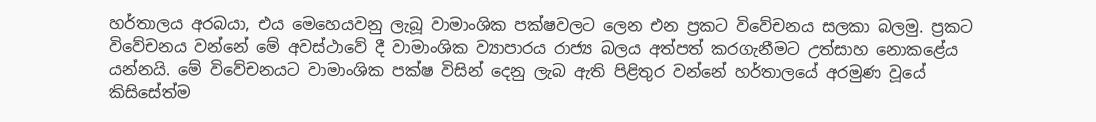හර්තාලය අරබයා, එය මෙහෙයවනු ලැබූ වාමාංශික පක්ෂවලට ලෙන එන ප්‍රකට විවේචනය සලකා බලමු. ප්‍රකට විවේචනය වන්නේ මේ අවස්ථාවේ දී වාමාංශික ව්‍යාපාරය රාජ්‍ය බලය අත්පත් කරගැනීමට උත්සාහ නොකළේය යන්නයි. මේ විවේචනයට වාමාංශික පක්ෂ විසින් දෙනු ලැබ ඇති පිළිතුර වන්නේ හර්තාලයේ අරමුණ වූයේ කිසිසේත්ම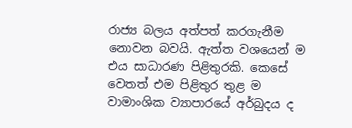රාජ්‍ය බලය අත්පත් කරගැනීම නොවන බවයි. ඇත්ත වශයෙන් ම එය සාධාරණ පිළිතුරකි. කෙසේ වෙතත් එම පිළිතුර තුළ ම වාමාංශික ව්‍යාපාරයේ අර්බුදය ද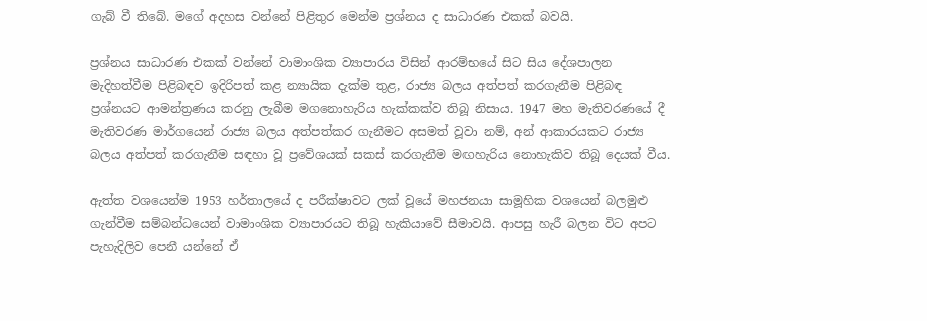ගැබ් වී තිබේ. මගේ අදහස වන්නේ පිළිතුර මෙන්ම ප්‍රශ්නය ද සාධාරණ එකක් බවයි.

ප්‍රශ්නය සාධාරණ එකක් වන්නේ වාමාංශික ව්‍යාපාරය විසින් ආරම්භයේ සිට සිය දේශපාලන මැදිහත්වීම පිළිබඳව ඉදිරිපත් කළ න්‍යායික දැක්ම තුළ, රාජ්‍ය බලය අත්පත් කරගැනීම පිළිබඳ ප්‍රශ්නයට ආමන්ත්‍රණය කරනු ලැබීම මගනොහැරිය හැක්කක්ව තිබූ නිසාය. 1947 මහ මැතිවරණයේ දී මැතිවරණ මාර්ගයෙන් රාජ්‍ය බලය අත්පත්කර ගැනීමට අසමත් වූවා නම්, අන් ආකාරයකට රාජ්‍ය බලය අත්පත් කරගැනීම සඳහා වූ ප්‍රවේශයක් සකස් කරගැනීම මඟහැරිය නොහැකිව තිබූ දෙයක් වීය.

ඇත්ත වශයෙන්ම 1953 හර්තාලයේ ද පරීක්ෂාවට ලක් වූයේ මහජනයා සාමූහික වශයෙන් බලමුළු ගැන්වීම සම්බන්ධයෙන් වාමාංශික ව්‍යාපාරයට තිබූ හැකියාවේ සීමාවයි. ආපසු හැරී බලන විට අපට පැහැදිලිව පෙනී යන්නේ ඒ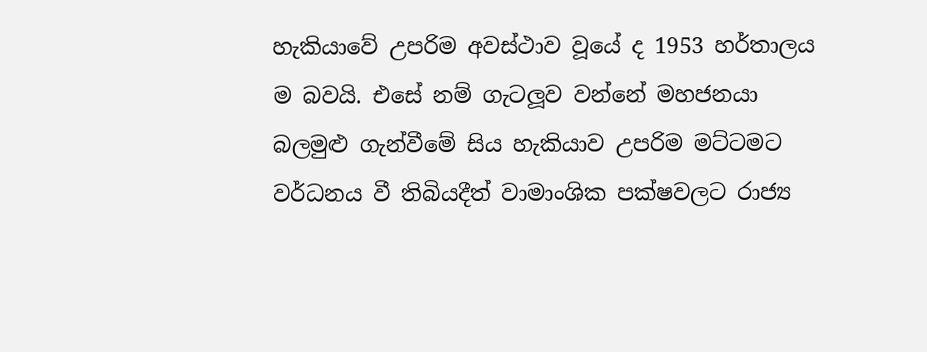හැකියාවේ උපරිම අවස්ථාව වූයේ ද 1953 හර්තාලය ම බවයි. එසේ නම් ගැටලූ‍ව වන්නේ මහජනයා බලමුළු ගැන්වීමේ සිය හැකියාව උපරිම මට්ටමට වර්ධනය වී තිබියදීත් වාමාංශික පක්ෂවලට රාජ්‍ය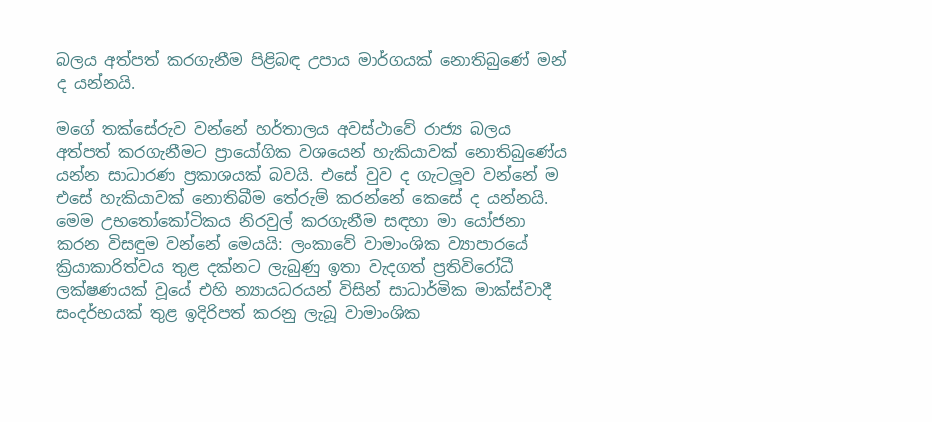බලය අත්පත් කරගැනීම පිළිබඳ උපාය මාර්ගයක් නොතිබුණේ මන් ද යන්නයි.

මගේ තක්සේරුව වන්නේ හර්තාලය අවස්ථාවේ රාජ්‍ය බලය අත්පත් කරගැනීමට ප්‍රායෝගික වශයෙන් හැකියාවක් නොතිබුණේය යන්න සාධාරණ ප්‍රකාශයක් බවයි. එසේ වුව ද ගැටලූ‍ව වන්නේ ම එසේ හැකියාවක් නොතිබීම තේරුම් කරන්නේ කෙසේ ද යන්නයි.
මෙම උභතෝකෝටිකය නිරවුල් කරගැනීම සඳහා මා යෝජනා කරන විසඳුම වන්නේ මෙයයි: ලංකාවේ වාමාංශික ව්‍යාපාරයේ ක්‍රියාකාරිත්වය තුළ දක්නට ලැබුණු ඉතා වැදගත් ප්‍රතිවිරෝධී ලක්ෂණයක් වූයේ එහි න්‍යායධරයන් විසින් සාධාර්මික මාක්ස්වාදී සංදර්භයක් තුළ ඉදිරිපත් කරනු ලැබූ වාමාංශික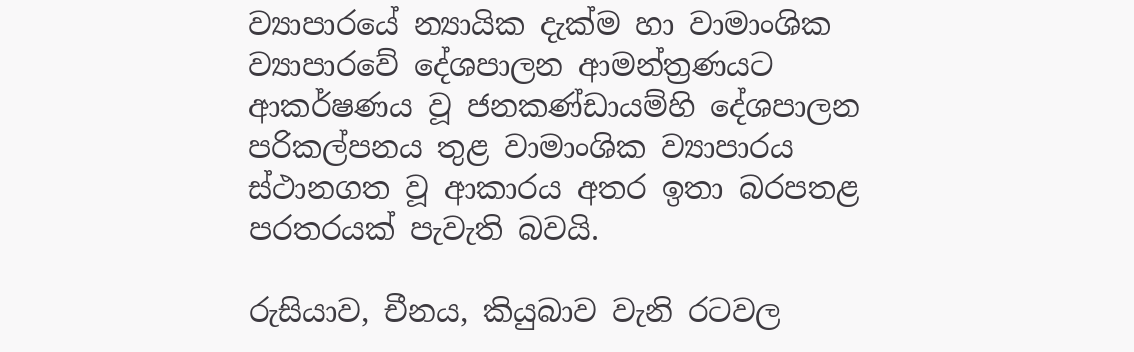ව්‍යාපාරයේ න්‍යායික දැක්ම හා වාමාංශික ව්‍යාපාරවේ දේශපාලන ආමන්ත්‍රණයට ආකර්ෂණය වූ ජනකණ්ඩායම්හි දේශපාලන පරිකල්පනය තුළ වාමාංශික ව්‍යාපාරය ස්ථානගත වූ ආකාරය අතර ඉතා බරපතළ පරතරයක් පැවැති බවයි.

රුසියාව, චීනය, කියුබාව වැනි රටවල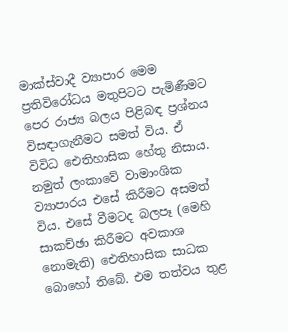මාක්ස්වාදී ව්‍යාපාර මෙම ප්‍රතිවිරෝධය මතුපිටට පැමිණීමට පෙර රාජ්‍ය බලය පිළිබඳ ප්‍රශ්නය විසඳාගැනීමට සමත් විය. ඒ විවිධ ඓතිහාසික හේතු නිසාය. නමුත් ලංකාවේ වාමාංශික ව්‍යාපාරය එසේ කිරීමට අසමත් විය. එසේ වීමටද බලපෑ (මෙහි සාකච්ඡා කිරීමට අවකාශ නොමැති) ඓතිහාසික සාධක බොහෝ තිබේ. එම තත්වය තුළ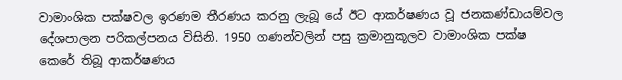වාමාංශික පක්ෂවල ඉරණම තීරණය කරනු ලැබූ යේ ඊට ආකර්ෂණය වූ ජනකණ්ඩායම්වල දේශපාලන පරිකල්පනය විසිනි. 1950 ගණන්වලින් පසු ක්‍රමානුකූලව වාමාංශික පක්ෂ කෙරේ තිබූ ආකර්ෂණය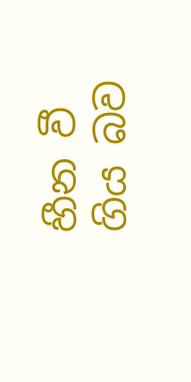හීන වී ගිය බව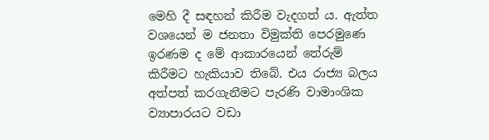මෙහි දී සඳහන් කිරීම වැදගත් ය. ඇත්ත වශයෙන් ම ජනතා විමුක්ති පෙරමුණෙ ඉරණම ද මේ ආකාරයෙන් තේරුම් කිරීමට හැකියාව තිබේ. එය රාජ්‍ය බලය අත්පත් කරගැනීමට පැරණි වාමාංශික ව්‍යාපාරයට වඩා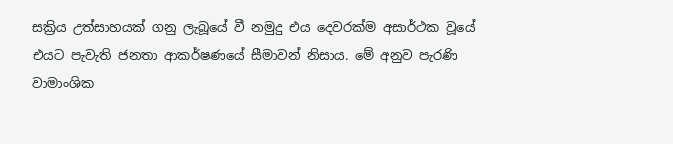සක්‍රිය උත්සාහයක් ගනු ලැබූයේ වී නමුදු එය දෙවරක්ම අසාර්ථක වූයේ එයට පැවැති ජනතා ආකර්ෂණයේ සීමාවන් නිසාය. මේ අනුව පැරණි වාමාංශික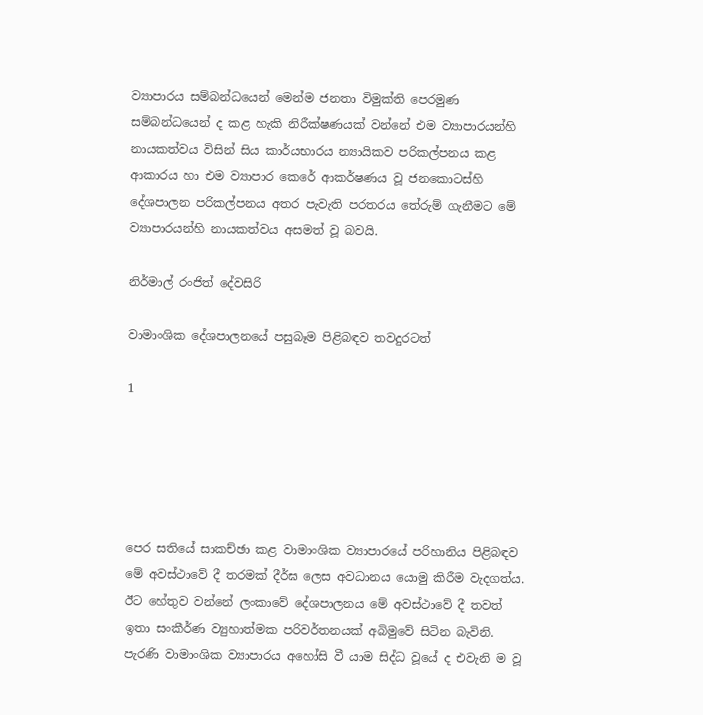ව්‍යාපාරය සම්බන්ධයෙන් මෙන්ම ජනතා විමුක්ති පෙරමුණ සම්බන්ධයෙන් ද කළ හැකි නිරීක්ෂණයක් වන්නේ එම ව්‍යාපාරයන්හි නායකත්වය විසින් සිය කාර්යභාරය න්‍යායිකව පරිකල්පනය කළ ආකාරය හා එම ව්‍යාපාර කෙරේ ආකර්ෂණය වූ ජනකොටස්හි දේශපාලන පරිකල්පනය අතර පැවැති පරතරය තේරුම් ගැනීමට මේ ව්‍යාපාරයන්හි නායකත්වය අසමත් වූ බවයි.

නිර්මාල් රංජිත් දේවසිරි

වාමාංශික දේශපාලනයේ පසුබෑම පිළිබඳව තවදුරටත්

1





පෙර සතියේ සාකච්ඡා කළ වාමාංශික ව්‍යාපාරයේ පරිහානිය පිළිබඳව මේ අවස්ථාවේ දී තරමක් දීර්ඝ ලෙස අවධානය යොමු කිරීම වැදගත්ය. ඊට හේතුව වන්නේ ලංකාවේ දේශපාලනය මේ අවස්ථාවේ දී තවත් ඉතා සංකීර්ණ ව්‍යුහාත්මක පරිවර්තනයක් අබිමුවේ සිටින බැවිනි. පැරණි වාමාංශික ව්‍යාපාරය අහෝසි වී යාම සිද්ධ වූයේ ද එවැනි ම වූ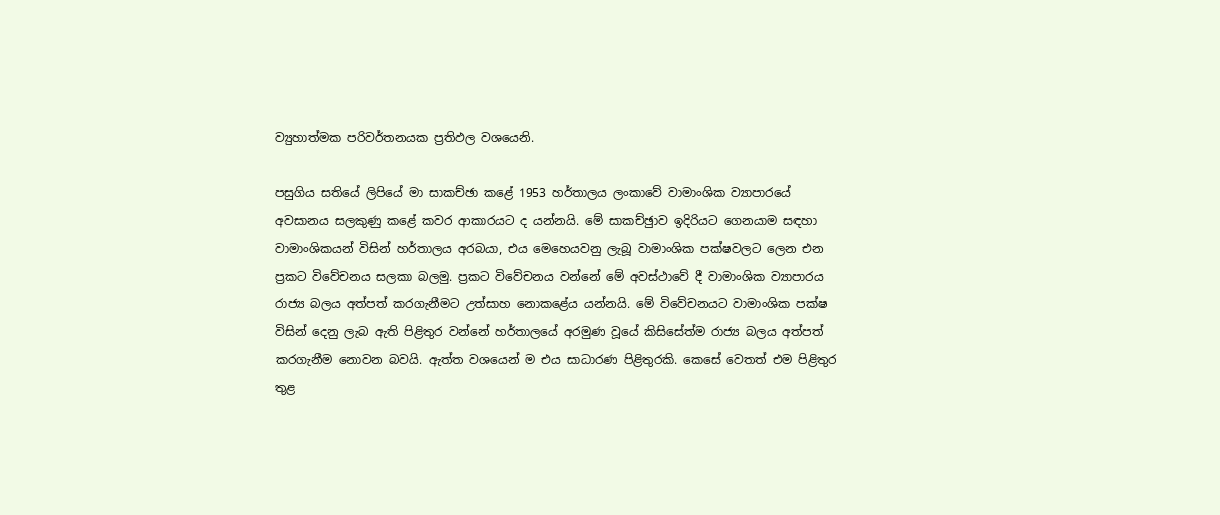ව්‍යුහාත්මක පරිවර්තනයක ප්‍රතිඵල වශයෙනි.

පසුගිය සතියේ ලිපියේ මා සාකච්ඡා කළේ 1953 හර්තාලය ලංකාවේ වාමාංශික ව්‍යාපාරයේ අවසානය සලකුණු කළේ කවර ආකාරයට ද යන්නයි. මේ සාකච්ඡුාව ඉදිරියට ගෙනයාම සඳහා වාමාංශිකයන් විසින් හර්තාලය අරබයා, එය මෙහෙයවනු ලැබූ වාමාංශික පක්ෂවලට ලෙන එන ප්‍රකට විවේචනය සලකා බලමු. ප්‍රකට විවේචනය වන්නේ මේ අවස්ථාවේ දී වාමාංශික ව්‍යාපාරය රාජ්‍ය බලය අත්පත් කරගැනීමට උත්සාහ නොකළේය යන්නයි. මේ විවේචනයට වාමාංශික පක්ෂ විසින් දෙනු ලැබ ඇති පිළිතුර වන්නේ හර්තාලයේ අරමුණ වූයේ කිසිසේත්ම රාජ්‍ය බලය අත්පත් කරගැනීම නොවන බවයි. ඇත්ත වශයෙන් ම එය සාධාරණ පිළිතුරකි. කෙසේ වෙතත් එම පිළිතුර තුළ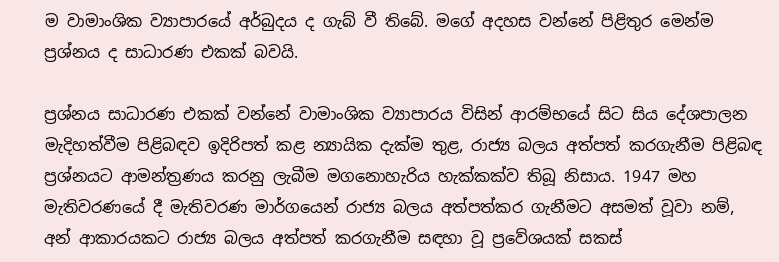ම වාමාංශික ව්‍යාපාරයේ අර්බුදය ද ගැබ් වී තිබේ. මගේ අදහස වන්නේ පිළිතුර මෙන්ම ප්‍රශ්නය ද සාධාරණ එකක් බවයි.

ප්‍රශ්නය සාධාරණ එකක් වන්නේ වාමාංශික ව්‍යාපාරය විසින් ආරම්භයේ සිට සිය දේශපාලන මැදිහත්වීම පිළිබඳව ඉදිරිපත් කළ න්‍යායික දැක්ම තුළ, රාජ්‍ය බලය අත්පත් කරගැනීම පිළිබඳ ප්‍රශ්නයට ආමන්ත්‍රණය කරනු ලැබීම මගනොහැරිය හැක්කක්ව තිබූ නිසාය. 1947 මහ මැතිවරණයේ දී මැතිවරණ මාර්ගයෙන් රාජ්‍ය බලය අත්පත්කර ගැනීමට අසමත් වූවා නම්, අන් ආකාරයකට රාජ්‍ය බලය අත්පත් කරගැනීම සඳහා වූ ප්‍රවේශයක් සකස්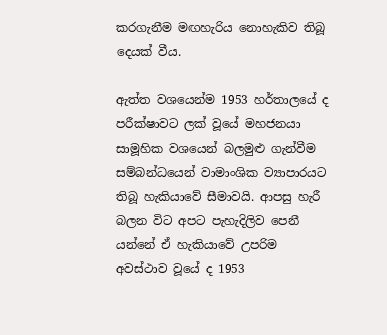කරගැනීම මඟහැරිය නොහැකිව තිබූ දෙයක් වීය.

ඇත්ත වශයෙන්ම 1953 හර්තාලයේ ද පරීක්ෂාවට ලක් වූයේ මහජනයා සාමූහික වශයෙන් බලමුළු ගැන්වීම සම්බන්ධයෙන් වාමාංශික ව්‍යාපාරයට තිබූ හැකියාවේ සීමාවයි. ආපසු හැරී බලන විට අපට පැහැදිලිව පෙනී යන්නේ ඒ හැකියාවේ උපරිම අවස්ථාව වූයේ ද 1953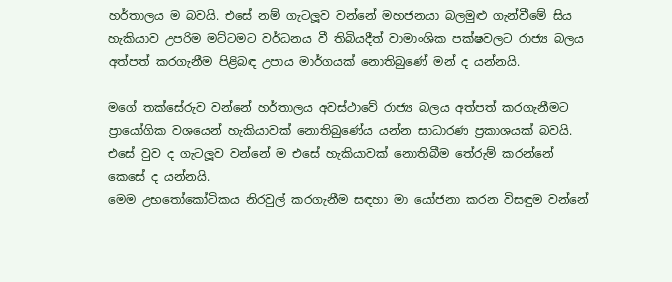හර්තාලය ම බවයි. එසේ නම් ගැටලූ‍ව වන්නේ මහජනයා බලමුළු ගැන්වීමේ සිය හැකියාව උපරිම මට්ටමට වර්ධනය වී තිබියදීත් වාමාංශික පක්ෂවලට රාජ්‍ය බලය අත්පත් කරගැනීම පිළිබඳ උපාය මාර්ගයක් නොතිබුණේ මන් ද යන්නයි.

මගේ තක්සේරුව වන්නේ හර්තාලය අවස්ථාවේ රාජ්‍ය බලය අත්පත් කරගැනීමට ප්‍රායෝගික වශයෙන් හැකියාවක් නොතිබුණේය යන්න සාධාරණ ප්‍රකාශයක් බවයි. එසේ වුව ද ගැටලූ‍ව වන්නේ ම එසේ හැකියාවක් නොතිබීම තේරුම් කරන්නේ කෙසේ ද යන්නයි.
මෙම උභතෝකෝටිකය නිරවුල් කරගැනීම සඳහා මා යෝජනා කරන විසඳුම වන්නේ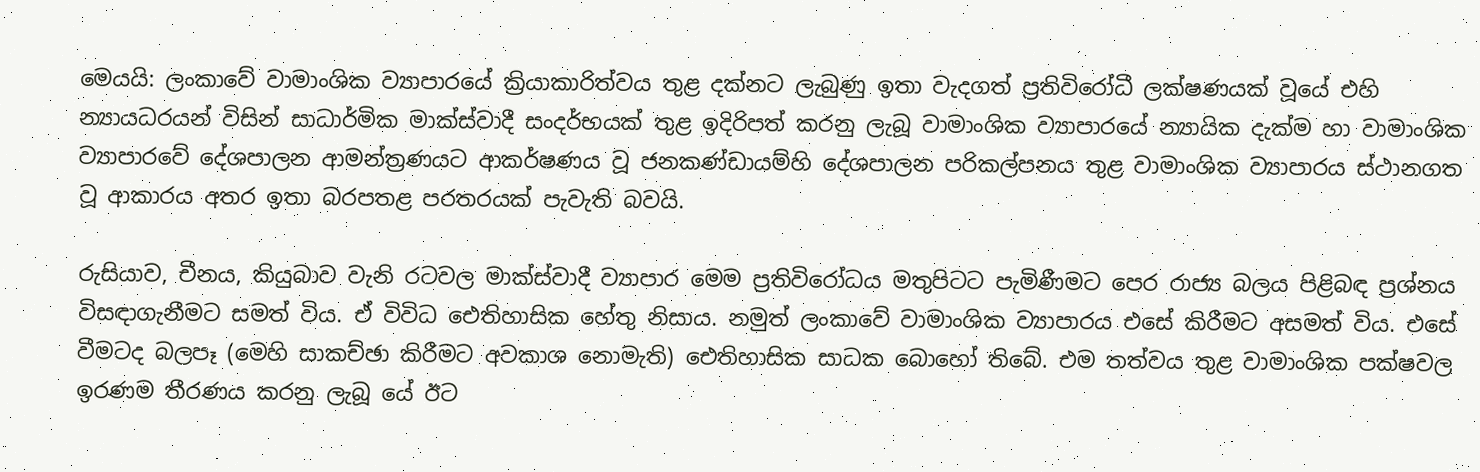මෙයයි: ලංකාවේ වාමාංශික ව්‍යාපාරයේ ක්‍රියාකාරිත්වය තුළ දක්නට ලැබුණු ඉතා වැදගත් ප්‍රතිවිරෝධී ලක්ෂණයක් වූයේ එහි න්‍යායධරයන් විසින් සාධාර්මික මාක්ස්වාදී සංදර්භයක් තුළ ඉදිරිපත් කරනු ලැබූ වාමාංශික ව්‍යාපාරයේ න්‍යායික දැක්ම හා වාමාංශික ව්‍යාපාරවේ දේශපාලන ආමන්ත්‍රණයට ආකර්ෂණය වූ ජනකණ්ඩායම්හි දේශපාලන පරිකල්පනය තුළ වාමාංශික ව්‍යාපාරය ස්ථානගත වූ ආකාරය අතර ඉතා බරපතළ පරතරයක් පැවැති බවයි.

රුසියාව, චීනය, කියුබාව වැනි රටවල මාක්ස්වාදී ව්‍යාපාර මෙම ප්‍රතිවිරෝධය මතුපිටට පැමිණීමට පෙර රාජ්‍ය බලය පිළිබඳ ප්‍රශ්නය විසඳාගැනීමට සමත් විය. ඒ විවිධ ඓතිහාසික හේතු නිසාය. නමුත් ලංකාවේ වාමාංශික ව්‍යාපාරය එසේ කිරීමට අසමත් විය. එසේ වීමටද බලපෑ (මෙහි සාකච්ඡා කිරීමට අවකාශ නොමැති) ඓතිහාසික සාධක බොහෝ තිබේ. එම තත්වය තුළ වාමාංශික පක්ෂවල ඉරණම තීරණය කරනු ලැබූ යේ ඊට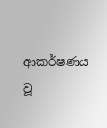ආකර්ෂණය වූ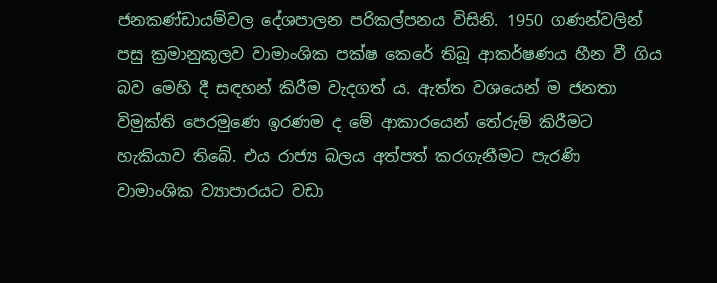ජනකණ්ඩායම්වල දේශපාලන පරිකල්පනය විසිනි. 1950 ගණන්වලින් පසු ක්‍රමානුකූලව වාමාංශික පක්ෂ කෙරේ තිබූ ආකර්ෂණය හීන වී ගිය බව මෙහි දී සඳහන් කිරීම වැදගත් ය. ඇත්ත වශයෙන් ම ජනතා විමුක්ති පෙරමුණෙ ඉරණම ද මේ ආකාරයෙන් තේරුම් කිරීමට හැකියාව තිබේ. එය රාජ්‍ය බලය අත්පත් කරගැනීමට පැරණි වාමාංශික ව්‍යාපාරයට වඩා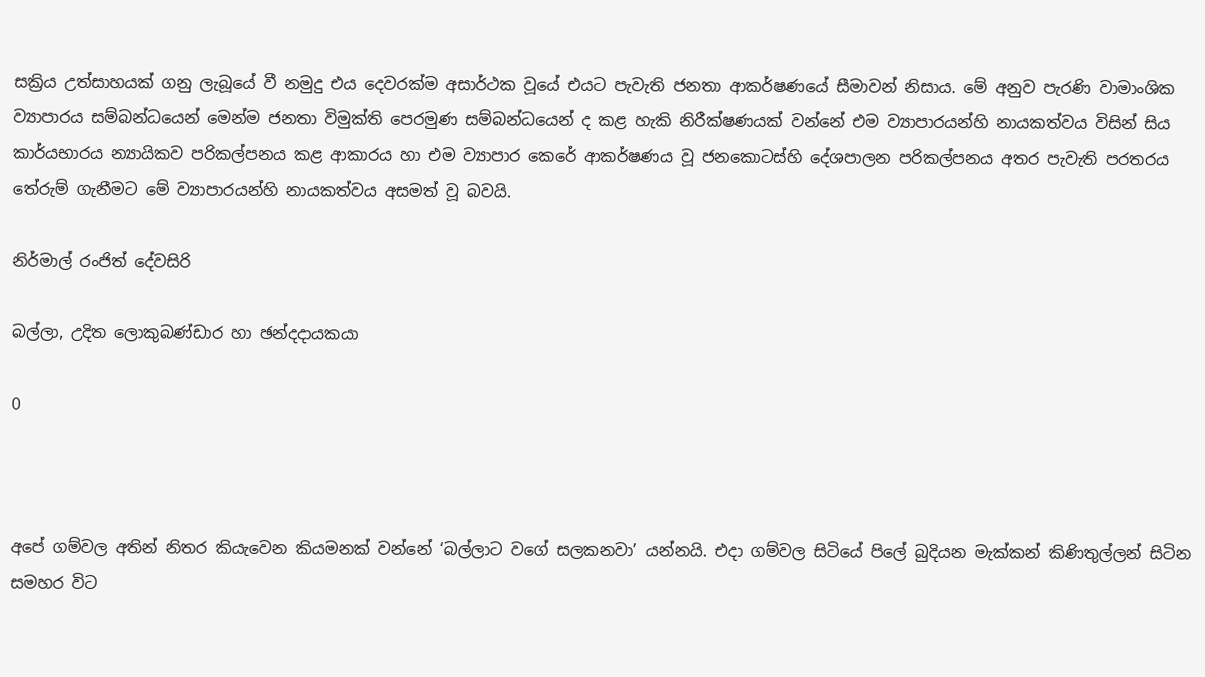සක්‍රිය උත්සාහයක් ගනු ලැබූයේ වී නමුදු එය දෙවරක්ම අසාර්ථක වූයේ එයට පැවැති ජනතා ආකර්ෂණයේ සීමාවන් නිසාය. මේ අනුව පැරණි වාමාංශික ව්‍යාපාරය සම්බන්ධයෙන් මෙන්ම ජනතා විමුක්ති පෙරමුණ සම්බන්ධයෙන් ද කළ හැකි නිරීක්ෂණයක් වන්නේ එම ව්‍යාපාරයන්හි නායකත්වය විසින් සිය කාර්යභාරය න්‍යායිකව පරිකල්පනය කළ ආකාරය හා එම ව්‍යාපාර කෙරේ ආකර්ෂණය වූ ජනකොටස්හි දේශපාලන පරිකල්පනය අතර පැවැති පරතරය තේරුම් ගැනීමට මේ ව්‍යාපාරයන්හි නායකත්වය අසමත් වූ බවයි.

නිර්මාල් රංජිත් දේවසිරි

බල්ලා, උදිත ලොකුබණ්ඩාර හා ඡන්දදායකයා

0



අපේ ගම්වල අතින් නිතර කියැවෙන කියමනක් වන්නේ ‘බල්ලාට වගේ සලකනවා’ යන්නයි. එදා ගම්වල සිටියේ පිලේ බුදියන මැක්කන් කිණිතුල්ලන් සිටින සමහර විට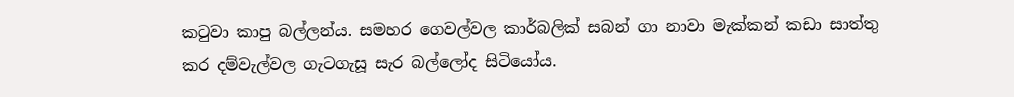කටුවා කාපු බල්ලන්ය. සමහර ගෙවල්වල කාර්බලික් සබන් ගා නාවා මැක්කන් කඩා සාත්තු කර දම්වැල්වල ගැටගැසූ සැර බල්ලෝද සිටියෝය.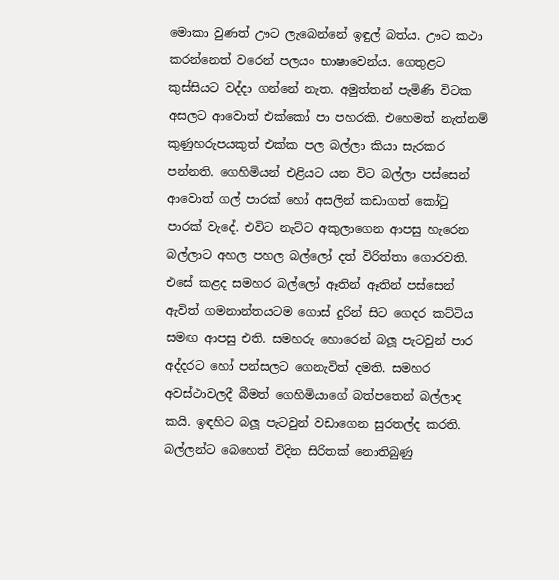මොකා වුණත් ඌට ලැබෙන්නේ ඉඳුල් බත්ය. ඌට කථා කරන්නෙත් වරෙන් පලයං භාෂාවෙන්ය. ගෙතුළට කුස්සියට වද්දා ගන්නේ නැත. අමුත්තන් පැමිණි විටක අසලට ආවොත් එක්කෝ පා පහරකි. එහෙමත් නැත්නම් කුණුහරුපයකුත් එක්ක පල බල්ලා කියා සැරකර පන්නති. ගෙහිමියන් එළියට යන විට බල්ලා පස්සෙන් ආවොත් ගල් පාරක් හෝ අසලින් කඩාගත් කෝටු පාරක් වැදේ. එවිට නැට්ට අකුලාගෙන ආපසු හැරෙන බල්ලාට අහල පහල බල්ලෝ දත් විරිත්තා ගොරවති. එසේ කළද සමහර බල්ලෝ ඈතින් ඈතින් පස්සෙන් ඇවිත් ගමනාන්තයටම ගොස් දුරින් සිට ගෙදර කට්ටිය සමඟ ආපසු එති. සමහරු හොරෙන් බලූ‍ පැටවුන් පාර අද්දරට හෝ පන්සලට ගෙනැවිත් දමති. සමහර අවස්ථාවලදී බීමත් ගෙහිමියාගේ බත්පතෙන් බල්ලාද කයි. ඉඳහිට බලූ‍ පැටවුන් වඩාගෙන සුරතල්ද කරති. බල්ලන්ට බෙහෙත් විදින සිරිතක් නොතිබුණු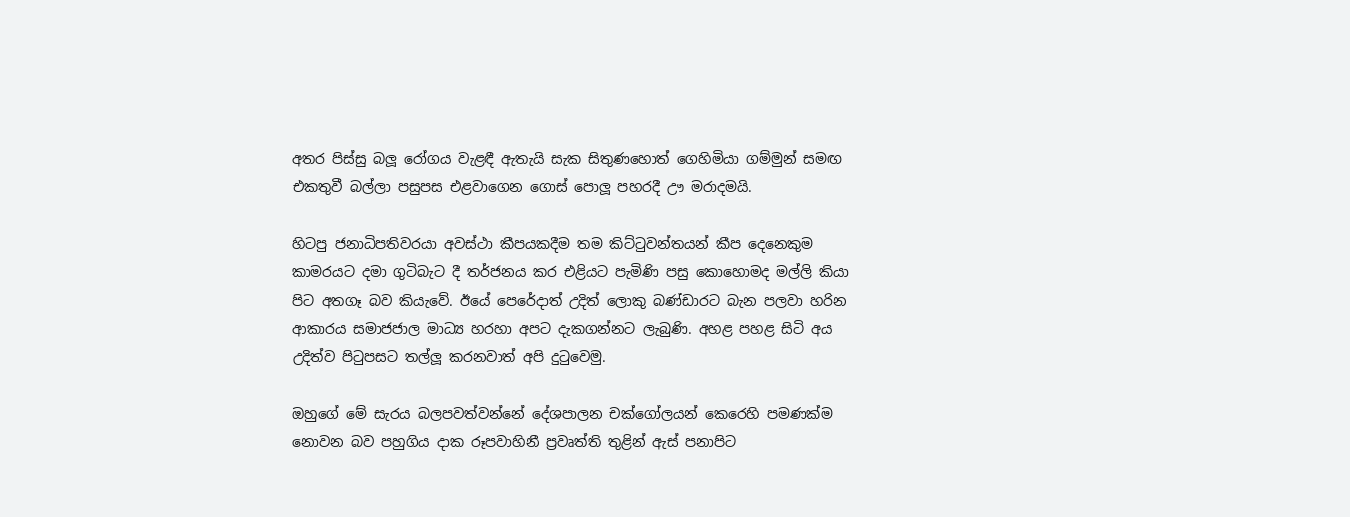අතර පිස්සු බලූ‍ රෝගය වැළඳී ඇතැයි සැක සිතුණහොත් ගෙහිමියා ගම්මුන් සමඟ එකතුවී බල්ලා පසුපස එළවාගෙන ගොස් පොලූ‍ පහරදී ඌ මරාදමයි.

හිටපු ජනාධිපතිවරයා අවස්ථා කීපයකදීම තම කිට්ටුවන්තයන් කීප දෙනෙකුම කාමරයට දමා ගුටිබැට දී තර්ජනය කර එළියට පැමිණි පසු කොහොමද මල්ලි කියා පිට අතගෑ බව කියැවේ. ඊයේ පෙරේදාත් උදිත් ලොකු බණ්ඩාරට බැන පලවා හරින ආකාරය සමාජජාල මාධ්‍ය හරහා අපට දැකගන්නට ලැබුණි. අහළ පහළ සිටි අය උදිත්ව පිටුපසට තල්ලූ‍ කරනවාත් අපි දුටුවෙමු.

ඔහුගේ මේ සැරය බලපවත්වන්නේ දේශපාලන චක්ගෝලයන් කෙරෙහි පමණක්ම නොවන බව පහුගිය දාක රූපවාහිනී ප්‍රවෘත්ති තුළින් ඇස් පනාපිට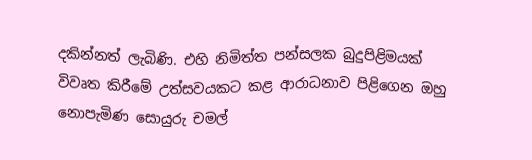දකින්නත් ලැබිණි. එහි නිමිත්ත පන්සලක බුදුපිළිමයක් විවෘත කිරීමේ උත්සවයකට කළ ආරාධනාව පිළිගෙන ඔහු නොපැමිණ සොයුරු චමල්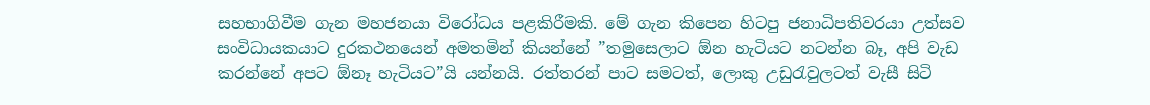සහභාගිවීම ගැන මහජනයා විරෝධය පළකිරීමකි. මේ ගැන කිපෙන හිටපු ජනාධිපතිවරයා උත්සව සංවිධායකයාට දුරකථනයෙන් අමතමින් කියන්නේ ”තමුසෙලාට ඕන හැටියට නටන්න බෑ, අපි වැඩ කරන්නේ අපට ඕනෑ හැටියට”යි යන්නයි. රත්තරන් පාට සමටත්, ලොකු උඩුරැවුලටත් වැසී සිටි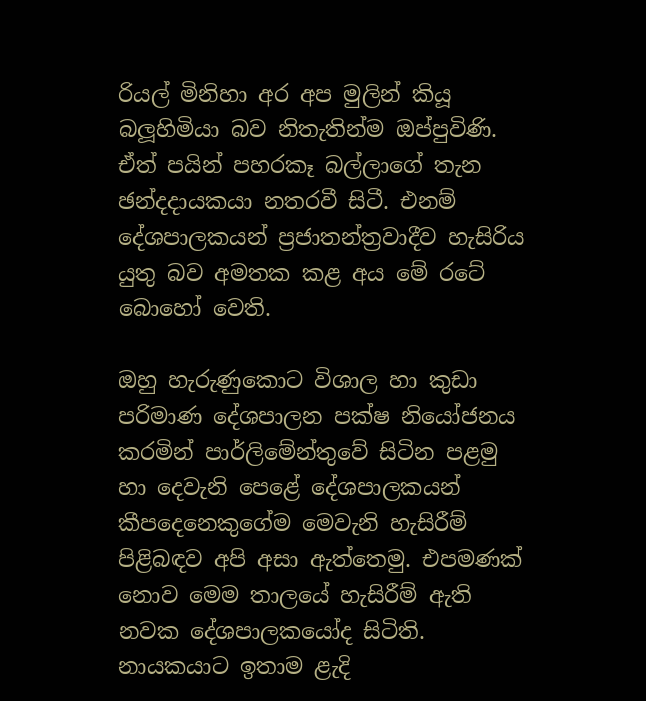රියල් මිනිහා අර අප මුලින් කියූ බලූ‍හිමියා බව නිතැතින්ම ඔප්පුවිණි. ඒත් පයින් පහරකෑ බල්ලාගේ තැන ඡන්දදායකයා නතරවී සිටී. එනම් දේශපාලකයන් ප්‍රජාතන්ත්‍රවාදීව හැසිරිය යුතු බව අමතක කළ අය මේ රටේ බොහෝ වෙති.

ඔහු හැරුණුකොට විශාල හා කුඩා පරිමාණ දේශපාලන පක්ෂ නියෝජනය කරමින් පාර්ලිමේන්තුවේ සිටින පළමු හා දෙවැනි පෙළේ දේශපාලකයන් කීපදෙනෙකුගේම මෙවැනි හැසිරීම් පිළිබඳව අපි අසා ඇත්තෙමු. එපමණක් නොව මෙම තාලයේ හැසිරීම් ඇති නවක දේශපාලකයෝද සිටිති. නායකයාට ඉතාම ළැදි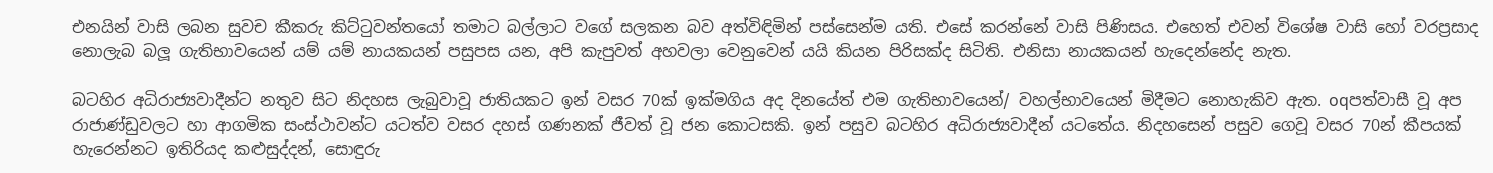එනයින් වාසි ලබන සුවච කීකරු කිට්ටුවන්තයෝ තමාට බල්ලාට වගේ සලකන බව අත්විඳිමින් පස්සෙන්ම යති. එසේ කරන්නේ වාසි පිණිසය. එහෙත් එවන් විශේෂ වාසි හෝ වරප්‍රසාද නොලැබ බලූ‍ ගැතිභාවයෙන් යම් යම් නායකයන්‍ පසුපස යන, අපි කැපුවත් අහවලා වෙනුවෙන් යයි කියන පිරිසක්ද සිටිති. එනිසා නායකයන් හැදෙන්නේද නැත.

බටහිර අධිරාජ්‍යවාදීන්ට නතුව සිට නිදහස ලැබුවාවූ ජාතියකට ඉන් වසර 70ක් ඉක්මගිය අද දිනයේත් එම ගැතිභාවයෙන්/ වහල්භාවයෙන් මිදීමට නොහැකිව ඇත. oqපත්වාසී වූ අප රාජාණ්ඩුවලට හා ආගමික සංස්ථාවන්ට යටත්ව වසර දහස් ගණනක් ජීවත් වූ ජන කොටසකි. ඉන් පසුව බටහිර අධිරාජ්‍යවාදීන් යටතේය. නිදහසෙන් පසුව ගෙවූ වසර 70න් කීපයක් හැරෙන්නට ඉතිරියද කළුසුද්දන්, සොඳුරු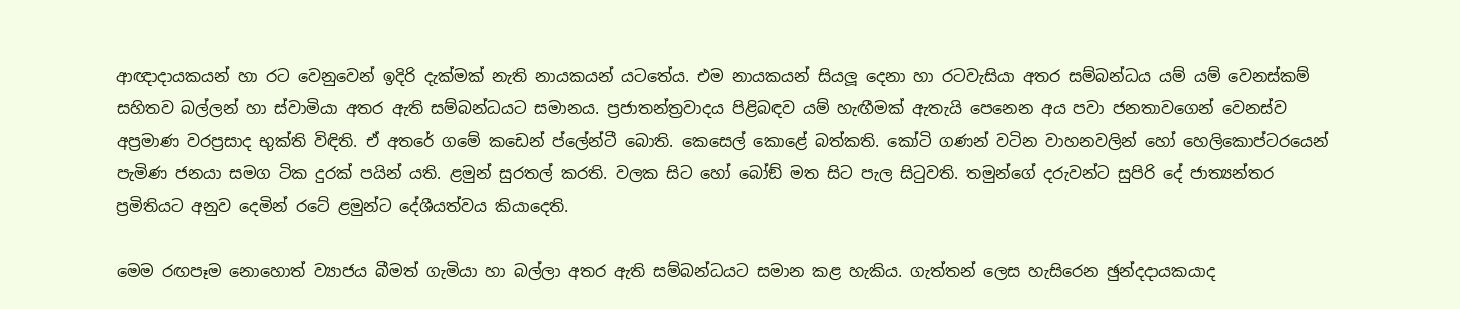ආඥාදායකයන් හා රට වෙනුවෙන් ඉදිරි දැක්මක් නැති නායකයන් යටතේය. එම නායකයන් සියලූ දෙනා හා රටවැසියා අතර සම්බන්ධය යම් යම් වෙනස්කම් සහිතව බල්ලන් හා ස්වාමියා අතර ඇති සම්බන්ධයට සමානය. ප්‍රජාතන්ත්‍රවාදය පිළිබඳව යම් හැඟීමක් ඇතැයි පෙනෙන අය පවා ජනතාවගෙන් වෙනස්ව අප්‍රමාණ වරප්‍රසාද භුක්ති විඳිති. ඒ අතරේ ගමේ කඩෙන් ප්ලේන්ටී බොති. කෙසෙල්‍ කොළේ බත්කති. කෝටි ගණන් වටින වාහනවලින් හෝ හෙලිකොප්ටරයෙන් පැමිණ ජනයා සමග ටික දුරක් පයින් යති. ළමුන් සුරතල් කරති. වලක සිට හෝ බෝඞ් මත සිට පැල සිටුවති. තමුන්ගේ දරුවන්ට සුපිරි දේ ජාත්‍යන්තර ප්‍රමිතියට අනුව දෙමින් රටේ ළමුන්ට දේශීයත්වය කියාදෙති.

මෙම රඟපෑම නොහොත් ව්‍යාජය බීමත් ගැමියා හා බල්ලා අතර ඇති සම්බන්ධයට සමාන කළ හැකිය. ගැත්තන් ලෙස හැසිරෙන ඡුන්දදායකයාද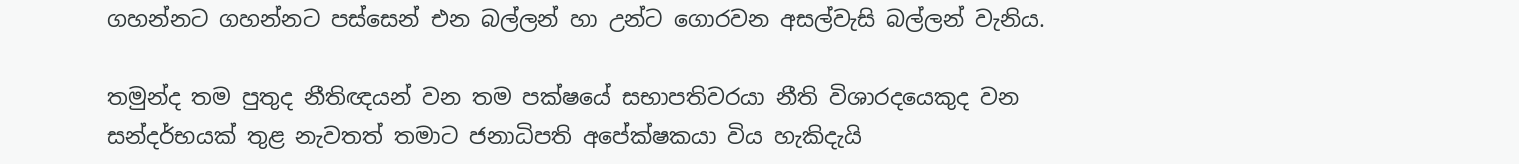ගහන්නට ගහන්නට පස්සෙන් එන බල්ලන් හා උන්ට ගොරවන අසල්වැසි බල්ලන් වැනිය.

තමුන්ද තම පුතුද නීතිඥයන් වන තම පක්ෂයේ සභාපතිවරයා නීති විශාරදයෙකුද වන සන්දර්භයක් තුළ නැවතත් තමාට ජනාධිපති අපේක්ෂකයා විය හැකිදැයි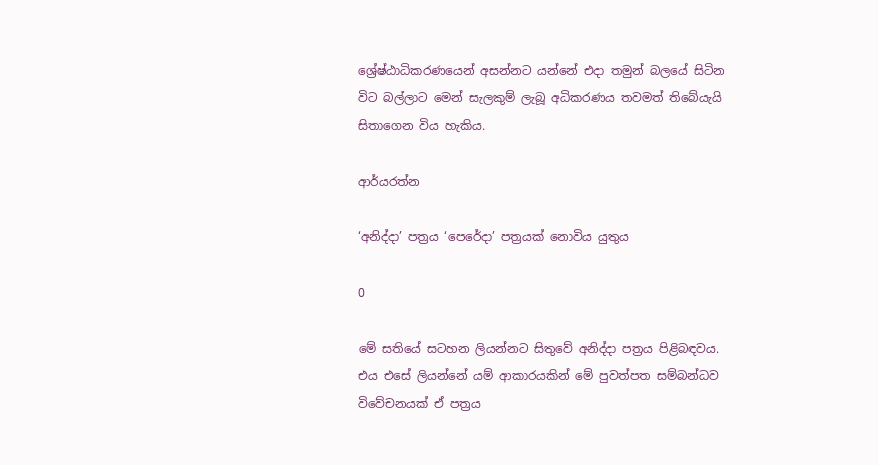ශ්‍රේෂ්ඨාධිකරණයෙන්‍ අසන්නට යන්නේ එදා තමුන් බලයේ සිටින විට බල්ලාට මෙන් සැලකුම් ලැබූ අධිකරණය තවමත් තිබේයැයි සිතාගෙන විය හැකිය.

ආර්යරත්න

‘අනිද්දා’ පත්‍රය ‘පෙරේදා’ පත්‍රයක් නොවිය යුතුය

0

මේ සතියේ සටහන ලියන්නට සිතුවේ අනිද්දා පත්‍රය පිළිබඳවය. එය එසේ ලියන්නේ යම් ආකාරයකින් මේ පුවත්පත සම්බන්ධව විවේචනයක් ඒ පත්‍රය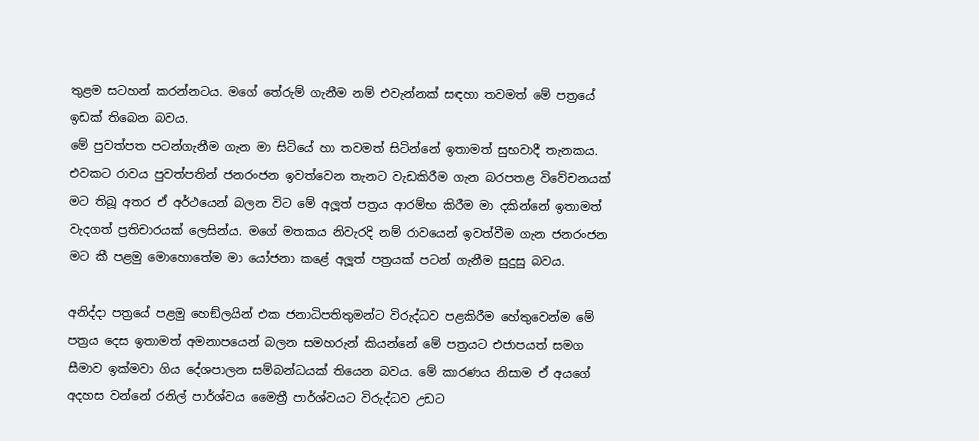තුළම සටහන් කරන්නටය. මගේ තේරුම් ගැනීම නම් එවැන්නක් සඳහා තවමත් මේ පත්‍රයේ ඉඩක් තිබෙන බවය.
මේ පුවත්පත පටන්ගැනීම ගැන මා සිටියේ හා තවමත් සිටින්නේ ඉතාමත් සුභවාදී තැනකය. එවකට රාවය පුවත්පතින් ජනරංජන ඉවත්වෙන තැනට වැඩකිරීම ගැන බරපතළ විවේචනයක් මට තිබූ අතර ඒ අර්ථයෙන් බලන විට මේ අලූත් පත්‍රය ආරම්භ කිරීම මා දකින්නේ ඉතාමත් වැදගත් ප්‍රතිචාරයක් ලෙසින්ය. මගේ මතකය නිවැරදි නම් රාවයෙන් ඉවත්වීම ගැන ජනරංජන මට කී පළමු මොහොතේම මා යෝජනා කළේ අලූත් පත්‍රයක් පටන් ගැනීම සුදුසු බවය.

අනිද්දා පත්‍රයේ පළමු හෙඞ්ලයින් එක ජනාධිපතිතුමන්ට විරුද්ධව පළකිරීම හේතුවෙන්ම මේ පත්‍රය දෙස ඉතාමත් අමනාපයෙන් බලන සමහරුන් කියන්නේ මේ පත්‍රයට එජාපයත් සමග සීමාව ඉක්මවා ගිය දේශපාලන සම්බන්ධයක් තියෙන බවය. මේ කාරණය නිසාම ඒ අයගේ අදහස වන්නේ රනිල් පාර්ශ්වය මෛත්‍රී පාර්ශ්වයට විරුද්ධව උඩට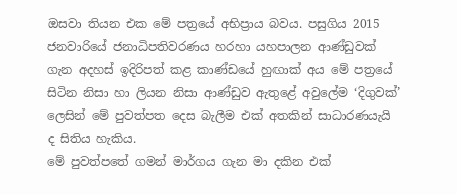ඔසවා තියන එක මේ පත්‍රයේ අභිප්‍රාය බවය. පසුගිය 2015 ජනවාරියේ ජනාධිපතිවරණය හරහා යහපාලන ආණ්ඩුවක් ගැන අදහස් ඉදිරිපත් කළ කාණ්ඩයේ හුඟාක් අය මේ පත්‍රයේ සිටින නිසා හා ලියන නිසා ආණ්ඩුව ඇතුළේ අවුලේම ‘දිගුවක්’ ලෙසින් මේ පුවත්පත දෙස බැලීම එක් අතකින් සාධාරණයැයි ද සිතිය හැකිය.
මේ පුවත්පතේ ගමන් මාර්ගය ගැන මා දකින එක්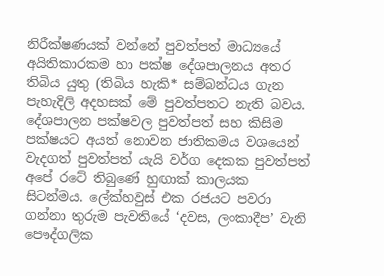නිරීක්ෂණයක් වන්නේ පුවත්පත් මාධ්‍යයේ අයිතිකාරකම හා පක්ෂ දේශපාලනය අතර තිබිය යුතු (තිබිය හැකි* සම්බන්ධය ගැන පැහැදිලි අදහසක් මේ පුවත්පතට නැති බවය. දේශපාලන පක්ෂවල පුවත්පත් සහ කිසිම පක්ෂයට අයත් නොවන ජාතිකමය වශයෙන් වැදගත් පුවත්පත් යැයි වර්ග දෙකක පුවත්පත් අපේ රටේ තිබුණේ හුඟාක් කාලයක සිටන්මය. ලේක්හවුස් එක රජයට පවරා ගන්නා තුරුම පැවතියේ ‘දවස, ලංකාදීප’ වැනි පෞද්ගලික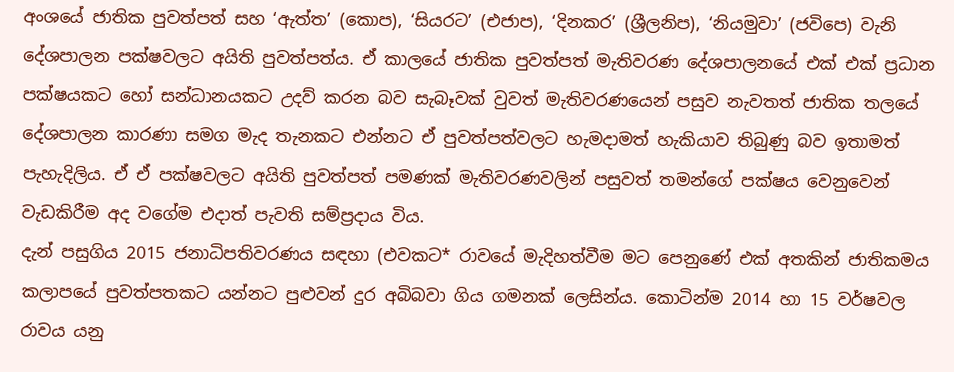අංශයේ ජාතික පුවත්පත් සහ ‘ඇත්ත’ (කොප), ‘සියරට’ (එජාප), ‘දිනකර’ (ශ්‍රීලනිප), ‘නියමුවා’ (ජවිපෙ) වැනි දේශපාලන පක්ෂවලට අයිති පුවත්පත්ය. ඒ කාලයේ ජාතික පුවත්පත් මැතිවරණ දේශපාලනයේ එක් එක් ප්‍රධාන පක්ෂයකට හෝ සන්ධානයකට උදව් කරන බව සැබෑවක් වුවත් මැතිවරණයෙන් පසුව නැවතත් ජාතික තලයේ දේශපාලන කාරණා සමග මැද තැනකට එන්නට ඒ පුවත්පත්වලට හැමදාමත් හැකියාව තිබුණු බව ඉතාමත් පැහැදිලිය. ඒ ඒ පක්ෂවලට අයිති පුවත්පත් පමණක් මැතිවරණවලින් පසුවත් තමන්ගේ පක්ෂය වෙනුවෙන් වැඩකිරීම අද වගේම එදාත් පැවති සම්ප්‍රදාය විය.
දැන් පසුගිය 2015 ජනාධිපතිවරණය සඳහා (එවකට* රාවයේ මැදිහත්වීම මට පෙනුණේ එක් අතකින් ජාතිකමය කලාපයේ පුවත්පතකට යන්නට පුළුවන් දුර අබිබවා ගිය ගමනක් ලෙසින්ය. කොටින්ම 2014 හා 15 වර්ෂවල රාවය යනු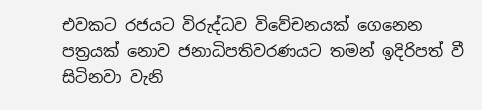එවකට රජයට විරුද්ධව විවේචනයක් ගෙනෙන පත්‍රයක් නොව ජනාධිපතිවරණයට තමන් ඉදිරිපත් වී සිටිනවා වැනි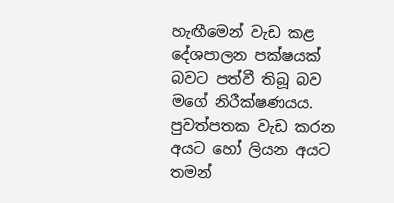හැඟීමෙන් වැඩ කළ දේශපාලන පක්ෂයක් බවට පත්වී තිබූ බව මගේ නිරීක්ෂණයය. පුවත්පතක වැඩ කරන අයට හෝ ලියන අයට තමන්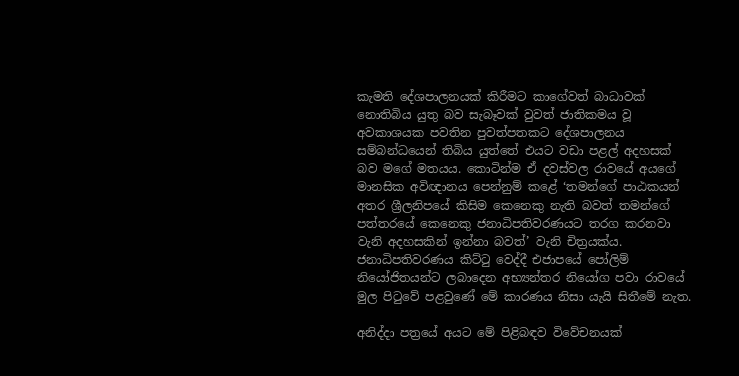කැමති දේශපාලනයක් කිරීමට කාගේවත් බාධාවක් නොතිබිය යුතු බව සැබෑවක් වුවත් ජාතිකමය වූ අවකාශයක පවතින පුවත්පතකට දේශපාලනය සම්බන්ධයෙන් තිබිය යුත්තේ එයට වඩා පළල් අදහසක් බව මගේ මතයය. කොටින්ම ඒ දවස්වල රාවයේ අයගේ මානසික අවිඥානය පෙන්නුම් කළේ ‘තමන්ගේ පාඨකයන් අතර ශ්‍රීලනිපයේ කිසිම කෙනෙකු නැති බවත් තමන්ගේ පත්තරයේ කෙනෙකු ජනාධිපතිවරණයට තරග කරනවා වැනි අදහසකින් ඉන්නා බවත්’ වැනි චිත්‍රයක්ය. ජනාධිපතිවරණය කිට්ටු වෙද්දී එජාපයේ පෝලිම් නියෝජිතයන්ට ලබාදෙන අභ්‍යන්තර නියෝග පවා රාවයේ මුල පිටුවේ පළවුණේ මේ කාරණය නිසා යැයි සිතීමේ නැත.

අනිද්දා පත්‍රයේ අයට මේ පිළිබඳව විවේචනයක්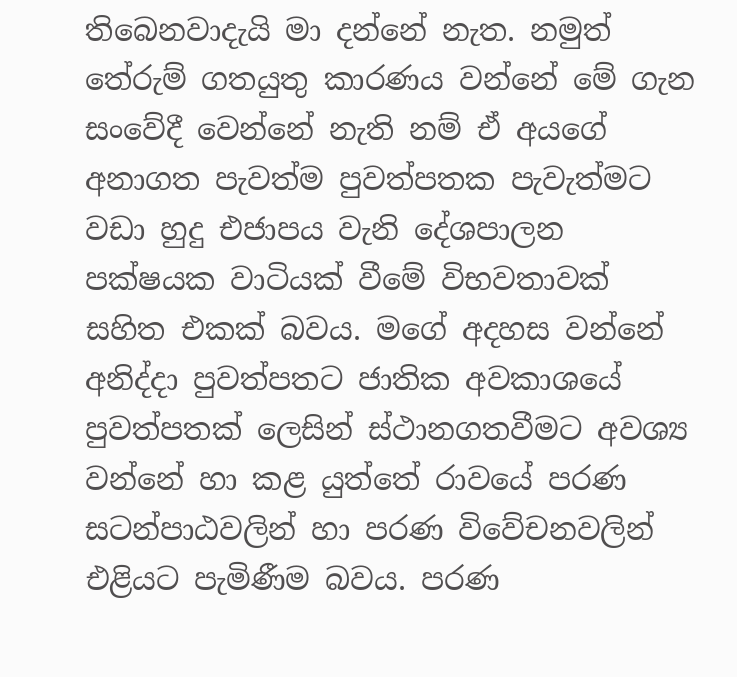තිබෙනවාදැයි මා දන්නේ නැත. නමුත් තේරුම් ගතයුතු කාරණය වන්නේ මේ ගැන සංවේදී වෙන්නේ නැති නම් ඒ අයගේ අනාගත පැවත්ම පුවත්පතක පැවැත්මට වඩා හුදු එජාපය වැනි දේශපාලන පක්ෂයක වාටියක් වීමේ විභවතාවක් සහිත එකක් බවය. මගේ අදහස වන්නේ අනිද්දා පුවත්පතට ජාතික අවකාශයේ පුවත්පතක් ලෙසින් ස්ථානගතවීමට අවශ්‍ය වන්නේ හා කළ යුත්තේ රාවයේ පරණ සටන්පාඨවලින් හා පරණ විවේචනවලින් එළියට පැමිණීම බවය. පරණ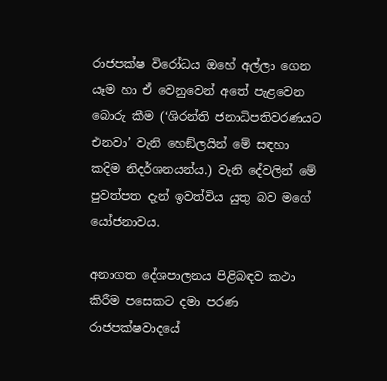රාජපක්ෂ විරෝධය ඔහේ අල්ලා ගෙන යෑම හා ඒ වෙනුවෙන් අතේ පැළවෙන බොරු කීම (‘ශිරන්ති ජනාධිපතිවරණයට එනවා’ වැනි හෙඞ්ලයින් මේ සඳහා කදිම නිදර්ශනයන්ය.) වැනි දේවලින් මේ පුවත්පත දැන් ඉවත්විය යුතු බව මගේ යෝජනාවය.

අනාගත දේශපාලනය පිළිබඳව කථා කිරීම පසෙකට දමා පරණ රාජපක්ෂවාදයේ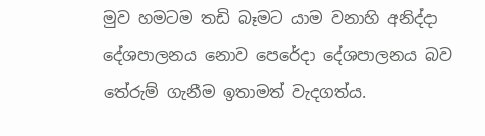මුව හමටම තඩි බෑමට යාම වනාහි අනිද්දා දේශපාලනය නොව පෙරේදා දේශපාලනය බව තේරුම් ගැනීම ඉතාමත් වැදගත්ය.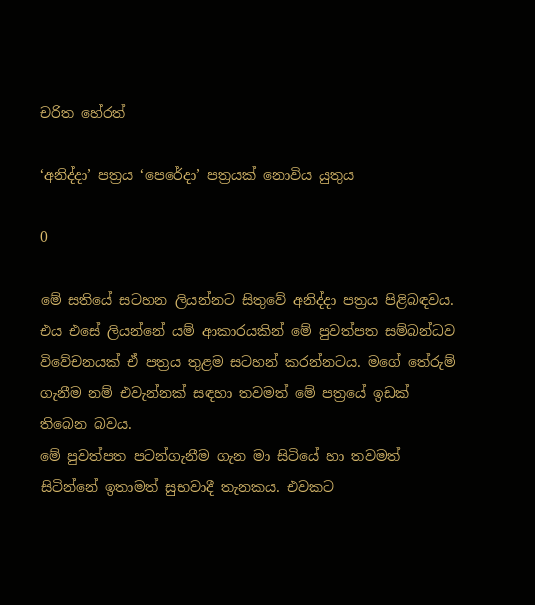චරිත ‍හේරත්

‘අනිද්දා’ පත්‍රය ‘පෙරේදා’ පත්‍රයක් නොවිය යුතුය

0

මේ සතියේ සටහන ලියන්නට සිතුවේ අනිද්දා පත්‍රය පිළිබඳවය. එය එසේ ලියන්නේ යම් ආකාරයකින් මේ පුවත්පත සම්බන්ධව විවේචනයක් ඒ පත්‍රය තුළම සටහන් කරන්නටය. මගේ තේරුම් ගැනීම නම් එවැන්නක් සඳහා තවමත් මේ පත්‍රයේ ඉඩක් තිබෙන බවය.
මේ පුවත්පත පටන්ගැනීම ගැන මා සිටියේ හා තවමත් සිටින්නේ ඉතාමත් සුභවාදී තැනකය. එවකට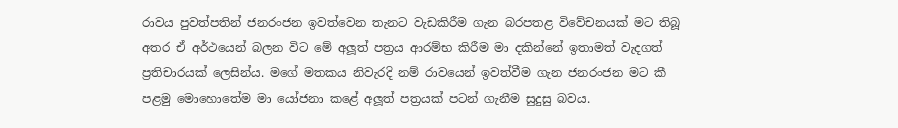රාවය පුවත්පතින් ජනරංජන ඉවත්වෙන තැනට වැඩකිරීම ගැන බරපතළ විවේචනයක් මට තිබූ අතර ඒ අර්ථයෙන් බලන විට මේ අලූත් පත්‍රය ආරම්භ කිරීම මා දකින්නේ ඉතාමත් වැදගත් ප්‍රතිචාරයක් ලෙසින්ය. මගේ මතකය නිවැරදි නම් රාවයෙන් ඉවත්වීම ගැන ජනරංජන මට කී පළමු මොහොතේම මා යෝජනා කළේ අලූත් පත්‍රයක් පටන් ගැනීම සුදුසු බවය.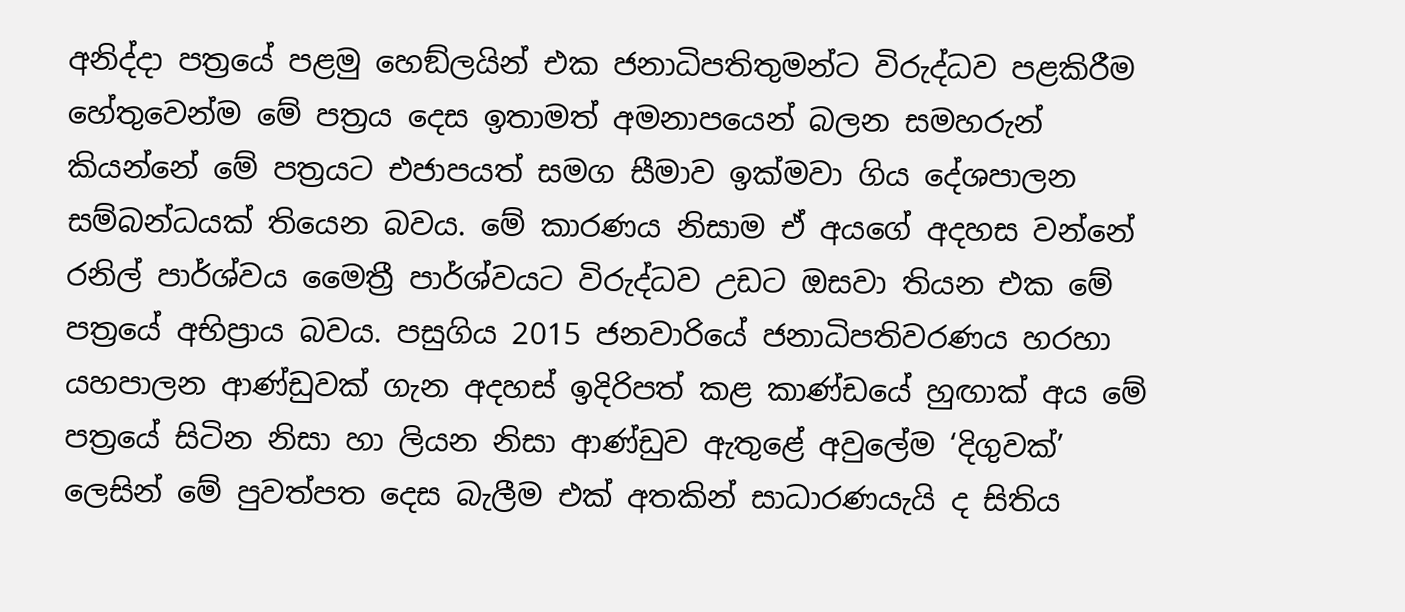අනිද්දා පත්‍රයේ පළමු හෙඞ්ලයින් එක ජනාධිපතිතුමන්ට විරුද්ධව පළකිරීම හේතුවෙන්ම මේ පත්‍රය දෙස ඉතාමත් අමනාපයෙන් බලන සමහරුන් කියන්නේ මේ පත්‍රයට එජාපයත් සමග සීමාව ඉක්මවා ගිය දේශපාලන සම්බන්ධයක් තියෙන බවය. මේ කාරණය නිසාම ඒ අයගේ අදහස වන්නේ රනිල් පාර්ශ්වය මෛත්‍රී පාර්ශ්වයට විරුද්ධව උඩට ඔසවා තියන එක මේ පත්‍රයේ අභිප්‍රාය බවය. පසුගිය 2015 ජනවාරියේ ජනාධිපතිවරණය හරහා යහපාලන ආණ්ඩුවක් ගැන අදහස් ඉදිරිපත් කළ කාණ්ඩයේ හුඟාක් අය මේ පත්‍රයේ සිටින නිසා හා ලියන නිසා ආණ්ඩුව ඇතුළේ අවුලේම ‘දිගුවක්’ ලෙසින් මේ පුවත්පත දෙස බැලීම එක් අතකින් සාධාරණයැයි ද සිතිය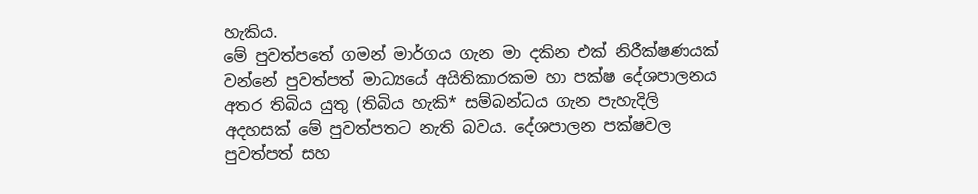හැකිය.
මේ පුවත්පතේ ගමන් මාර්ගය ගැන මා දකින එක් නිරීක්ෂණයක් වන්නේ පුවත්පත් මාධ්‍යයේ අයිතිකාරකම හා පක්ෂ දේශපාලනය අතර තිබිය යුතු (තිබිය හැකි* සම්බන්ධය ගැන පැහැදිලි අදහසක් මේ පුවත්පතට නැති බවය. දේශපාලන පක්ෂවල පුවත්පත් සහ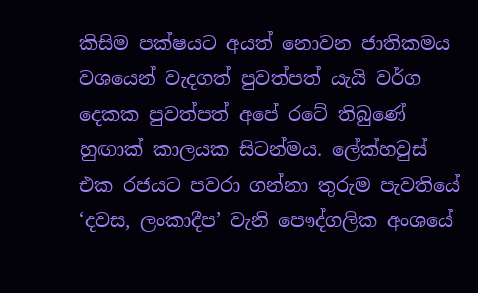කිසිම පක්ෂයට අයත් නොවන ජාතිකමය වශයෙන් වැදගත් පුවත්පත් යැයි වර්ග දෙකක පුවත්පත් අපේ රටේ තිබුණේ හුඟාක් කාලයක සිටන්මය. ලේක්හවුස් එක රජයට පවරා ගන්නා තුරුම පැවතියේ ‘දවස, ලංකාදීප’ වැනි පෞද්ගලික අංශයේ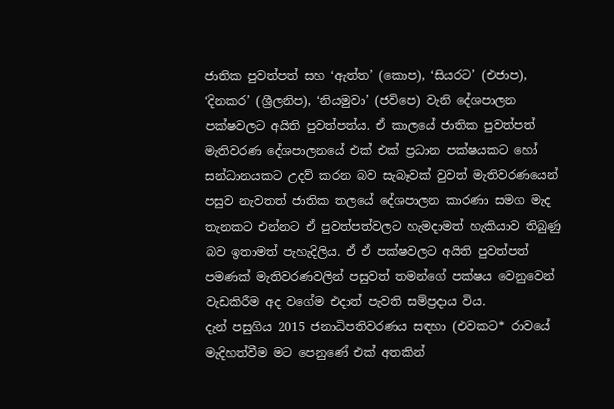ජාතික පුවත්පත් සහ ‘ඇත්ත’ (කොප), ‘සියරට’ (එජාප), ‘දිනකර’ (ශ්‍රීලනිප), ‘නියමුවා’ (ජවිපෙ) වැනි දේශපාලන පක්ෂවලට අයිති පුවත්පත්ය. ඒ කාලයේ ජාතික පුවත්පත් මැතිවරණ දේශපාලනයේ එක් එක් ප්‍රධාන පක්ෂයකට හෝ සන්ධානයකට උදව් කරන බව සැබෑවක් වුවත් මැතිවරණයෙන් පසුව නැවතත් ජාතික තලයේ දේශපාලන කාරණා සමග මැද තැනකට එන්නට ඒ පුවත්පත්වලට හැමදාමත් හැකියාව තිබුණු බව ඉතාමත් පැහැදිලිය. ඒ ඒ පක්ෂවලට අයිති පුවත්පත් පමණක් මැතිවරණවලින් පසුවත් තමන්ගේ පක්ෂය වෙනුවෙන් වැඩකිරීම අද වගේම එදාත් පැවති සම්ප්‍රදාය විය.
දැන් පසුගිය 2015 ජනාධිපතිවරණය සඳහා (එවකට* රාවයේ මැදිහත්වීම මට පෙනුණේ එක් අතකින්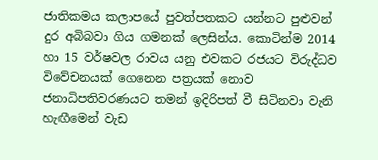ජාතිකමය කලාපයේ පුවත්පතකට යන්නට පුළුවන් දුර අබිබවා ගිය ගමනක් ලෙසින්ය. කොටින්ම 2014 හා 15 වර්ෂවල රාවය යනු එවකට රජයට විරුද්ධව විවේචනයක් ගෙනෙන පත්‍රයක් නොව ජනාධිපතිවරණයට තමන් ඉදිරිපත් වී සිටිනවා වැනි හැඟීමෙන් වැඩ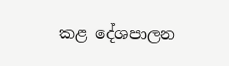කළ දේශපාලන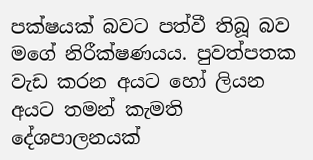පක්ෂයක් බවට පත්වී තිබූ බව මගේ නිරීක්ෂණයය. පුවත්පතක වැඩ කරන අයට හෝ ලියන අයට තමන් කැමති දේශපාලනයක්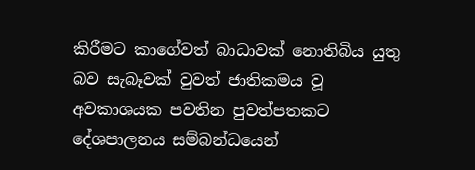කිරීමට කාගේවත් බාධාවක් නොතිබිය යුතු බව සැබෑවක් වුවත් ජාතිකමය වූ අවකාශයක පවතින පුවත්පතකට දේශපාලනය සම්බන්ධයෙන්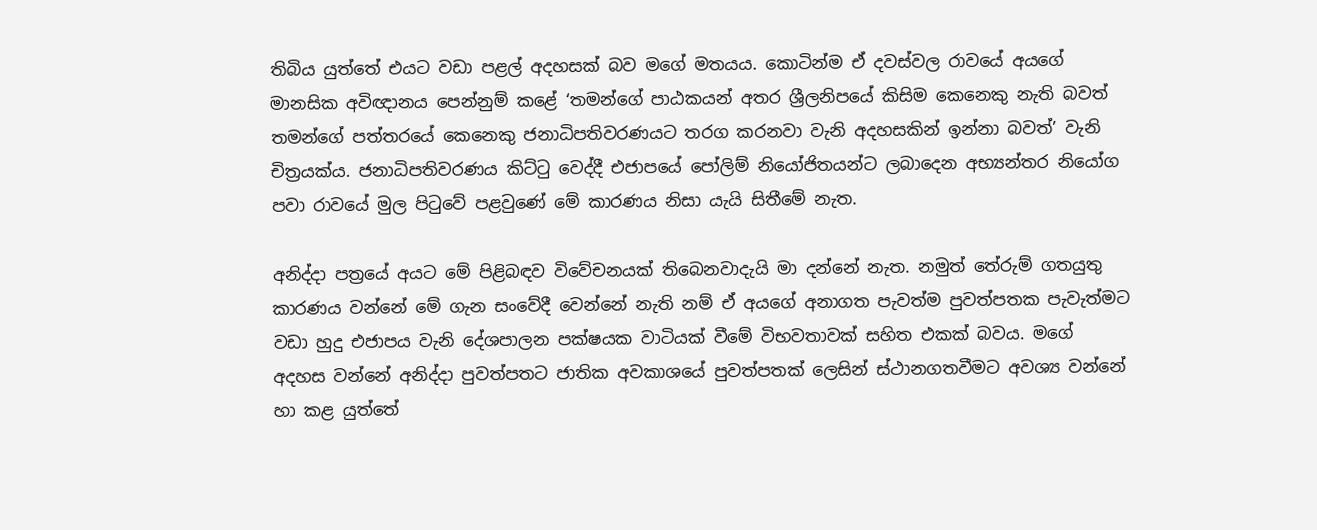තිබිය යුත්තේ එයට වඩා පළල් අදහසක් බව මගේ මතයය. කොටින්ම ඒ දවස්වල රාවයේ අයගේ මානසික අවිඥානය පෙන්නුම් කළේ ‘තමන්ගේ පාඨකයන් අතර ශ්‍රීලනිපයේ කිසිම කෙනෙකු නැති බවත් තමන්ගේ පත්තරයේ කෙනෙකු ජනාධිපතිවරණයට තරග කරනවා වැනි අදහසකින් ඉන්නා බවත්’ වැනි චිත්‍රයක්ය. ජනාධිපතිවරණය කිට්ටු වෙද්දී එජාපයේ පෝලිම් නියෝජිතයන්ට ලබාදෙන අභ්‍යන්තර නියෝග පවා රාවයේ මුල පිටුවේ පළවුණේ මේ කාරණය නිසා යැයි සිතීමේ නැත.

අනිද්දා පත්‍රයේ අයට මේ පිළිබඳව විවේචනයක් තිබෙනවාදැයි මා දන්නේ නැත. නමුත් තේරුම් ගතයුතු කාරණය වන්නේ මේ ගැන සංවේදී වෙන්නේ නැති නම් ඒ අයගේ අනාගත පැවත්ම පුවත්පතක පැවැත්මට වඩා හුදු එජාපය වැනි දේශපාලන පක්ෂයක වාටියක් වීමේ විභවතාවක් සහිත එකක් බවය. මගේ අදහස වන්නේ අනිද්දා පුවත්පතට ජාතික අවකාශයේ පුවත්පතක් ලෙසින් ස්ථානගතවීමට අවශ්‍ය වන්නේ හා කළ යුත්තේ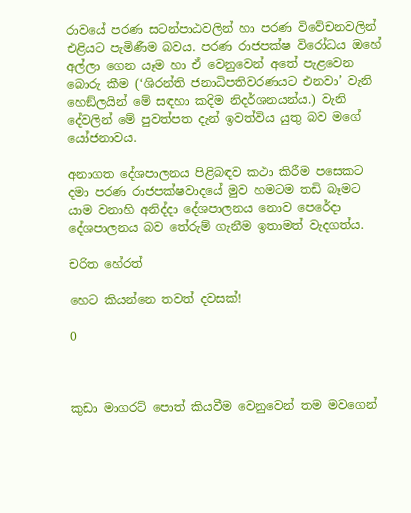රාවයේ පරණ සටන්පාඨවලින් හා පරණ විවේචනවලින් එළියට පැමිණීම බවය. පරණ රාජපක්ෂ විරෝධය ඔහේ අල්ලා ගෙන යෑම හා ඒ වෙනුවෙන් අතේ පැළවෙන බොරු කීම (‘ශිරන්ති ජනාධිපතිවරණයට එනවා’ වැනි හෙඞ්ලයින් මේ සඳහා කදිම නිදර්ශනයන්ය.) වැනි දේවලින් මේ පුවත්පත දැන් ඉවත්විය යුතු බව මගේ යෝජනාවය.

අනාගත දේශපාලනය පිළිබඳව කථා කිරීම පසෙකට දමා පරණ රාජපක්ෂවාදයේ මුව හමටම තඩි බෑමට යාම වනාහි අනිද්දා දේශපාලනය නොව පෙරේදා දේශපාලනය බව තේරුම් ගැනීම ඉතාමත් වැදගත්ය.

චරිත ‍හේරත්

හෙට කියන්නෙ තවත් දවසක්!

0



කුඩා මාගරට් පොත් කියවීම වෙනුවෙන් තම මවගෙන්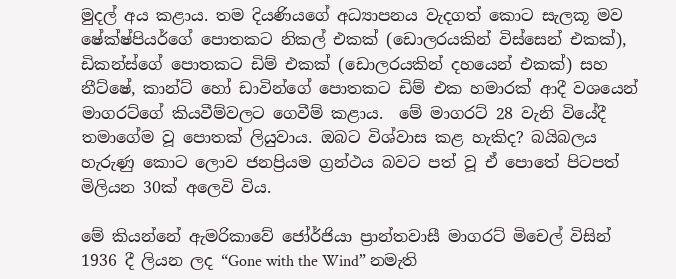මුදල් අය කළාය. තම දියණියගේ අධ්‍යාපනය වැදගත් කොට සැලකූ මව ෂේක්ෂ්පියර්ගේ පොතකට නිකල් එකක් (ඩොලරයකින් විස්සෙන් එකක්), ඩිකන්ස්ගේ පොතකට ඩිම් එකක් (ඩොලරයකින් දහයෙන් එකක්) සහ නීට්ෂේ, කාන්ට් හෝ ඩාවින්ගේ පොතකට ඩිම් එක හමාරක් ආදී වශයෙන් මාගරට්ගේ කියවීම්වලට ගෙවීම් කළාය.  මේ මාගරට් 28 වැනි වියේදී තමාගේම වූ පොතක් ලියුවාය. ඔබට විශ්වාස කළ හැකිද? බයිබලය හැරුණු කොට ලොව ජනප්‍රියම ග්‍රන්ථය බවට පත් වූ ඒ පොතේ පිටපත් මිලියන 30ක් අලෙවි විය.

මේ කියන්නේ ඇමරිකාවේ ජෝර්ජියා ප්‍රාන්තවාසී මාගරට් මිචෙල් විසින් 1936 දී ලියන ලද “Gone with the Wind” නමැති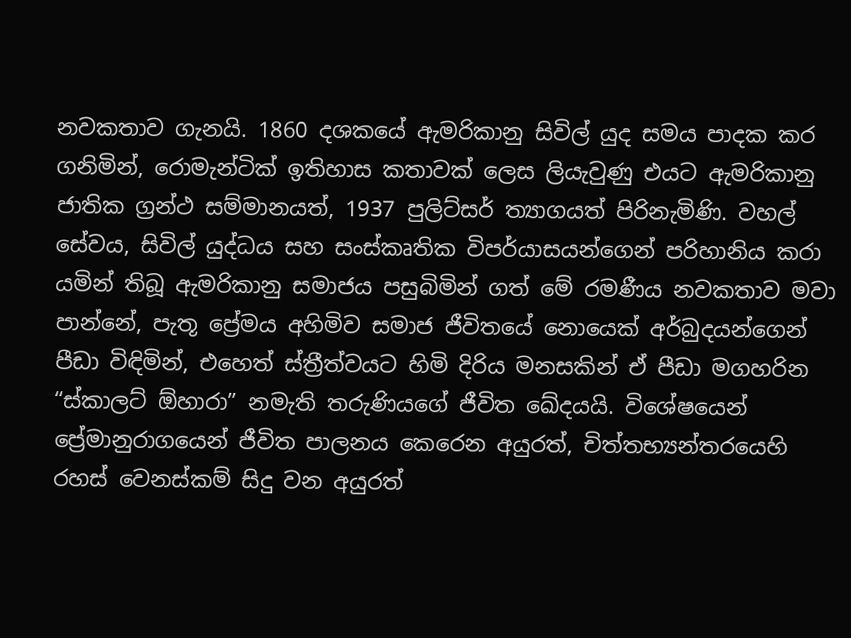නවකතාව ගැනයි. 1860 දශකයේ ඇමරිකානු සිවිල් යුද සමය පාදක කර ගනිමින්, රොමැන්ටික් ඉතිහාස කතාවක් ලෙස ලියැවුණු එයට ඇමරිකානු ජාතික ග්‍රන්ථ සම්මානයත්, 1937 පුලිට්සර් ත්‍යාගයත් පිරිනැමිණි. වහල් සේවය, සිවිල් යුද්ධය සහ සංස්කෘතික විපර්යාසයන්ගෙන් පරිහානිය කරා යමින් තිබූ ඇමරිකානු සමාජය පසුබිමින් ගත් මේ රමණීය නවකතාව මවා පාන්නේ, පැතූ ප්‍රේමය අහිමිව සමාජ ජීවිතයේ නොයෙක් අර්බුදයන්ගෙන් පීඩා විඳිමින්, එහෙත් ස්ත්‍රීත්වයට හිමි දිරිය මනසකින් ඒ පීඩා මගහරින “ස්කාලට් ඕහාරා” නමැති තරුණියගේ ජීවිත ඛේදයයි. විශේෂයෙන් ප්‍රේමානුරාගයෙන් ජීවිත පාලනය කෙරෙන අයුරත්, චිත්තභ්‍යන්තරයෙහි රහස් වෙනස්කම් සිදු වන අයුරත්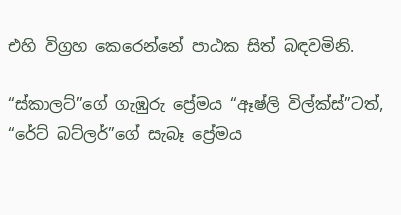එහි විග්‍රහ කෙරෙන්නේ පාඨක සිත් බඳවමිනි.

“ස්කාලට්”ගේ ගැඹුරු ප්‍රේමය “ඈෂ්ලි විල්ක්ස්”ටත්, “රේට් බට්ලර්”ගේ සැබෑ ප්‍රේමය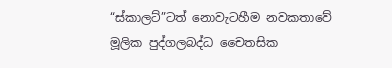“ස්කාලට්”ටත් නොවැටහීම නවකතාවේ මූලික පුද්ගලබද්ධ චෛතසික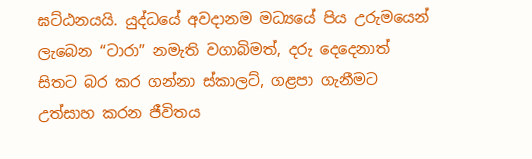ඝට්ඨනයයි. යුද්ධයේ අවදානම මධ්‍යයේ පිය උරුමයෙන් ලැබෙන “ටාරා” නමැති වගාබිමත්, දරු දෙදෙනාත් සිතට බර කර ගන්නා ස්කාලට්, ගළපා ගැනීමට උත්සාහ කරන ජීවිතය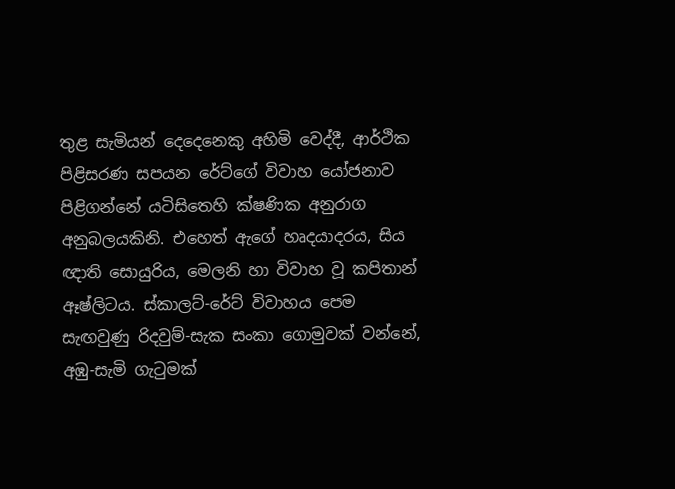තුළ සැමියන් දෙදෙනෙකු අහිමි වෙද්දී, ආර්ථික පිළිසරණ සපයන රේට්ගේ විවාහ යෝජනාව පිළිගන්නේ යටිසිතෙහි ක්ෂණික අනුරාග අනුබලයකිනි. එහෙත් ඇගේ හෘදයාදරය, සිය ඥාති සොයුරිය, මෙලනි හා විවාහ වූ කපිතාන් ඈෂ්ලිටය. ස්කාලට්-රේට් විවාහය පෙම සැඟවුණු රිදවුම්-සැක සංකා ගොමුවක් වන්නේ, අඹු-සැමි ගැටුමක්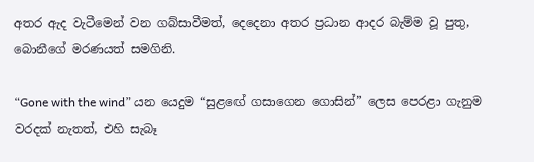අතර ඇද වැටීමෙන් වන ගබ්සාවීමත්, දෙදෙනා අතර ප්‍රධාන ආදර බැම්ම වූ පුතු, බොනීගේ මරණයත් සමගිනි.

“Gone with the wind” යන යෙදුම “සුළඟේ ගසාගෙන ගොසින්” ලෙස පෙරළා ගැනුම වරදක් නැතත්, එහි සැබෑ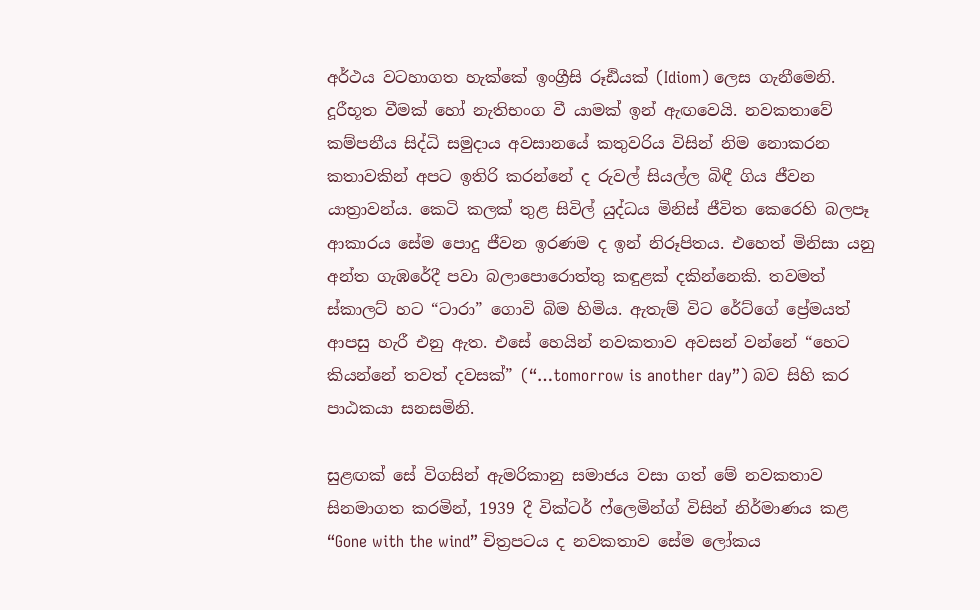අර්ථය වටහාගත හැක්කේ ඉංග්‍රීසි රූඪියක් (Idiom) ලෙස ගැනීමෙනි. දූරීභූත වීමක් හෝ නැතිභංග වී යාමක් ඉන් ඇඟවෙයි. නවකතාවේ කම්පනීය සිද්ධි සමුදාය අවසානයේ කතුවරිය විසින් නිම නොකරන කතාවකින් අපට ඉතිරි කරන්නේ ද රුවල් සියල්ල බිඳී ගිය ජීවන යාත්‍රාවන්ය. කෙටි කලක් තුළ සිවිල් යුද්ධය මිනිස් ජීවිත කෙරෙහි බලපෑ ආකාරය සේම පොදු ජීවන ඉරණම ද ඉන් නිරූපිතය. එහෙත් මිනිසා යනු අන්ත ගැඹරේදී පවා බලාපොරොත්තු කඳුළක් දකින්නෙකි. තවමත් ස්කාලට් හට “ටාරා” ගොවි බිම හිමිය. ඇතැම් විට රේට්ගේ ප්‍රේමයත් ආපසු හැරී එනු ඇත. එසේ හෙයින් නවකතාව අවසන් වන්නේ “හෙට කියන්නේ තවත් දවසක්” (“…tomorrow is another day”) බව සිහි කර පාඨකයා සනසමිනි.

සුළඟක් සේ විගසින් ඇමරිකානු සමාජය වසා ගත් මේ නවකතාව සිනමාගත කරමින්, 1939 දී වික්ටර් ෆ්ලෙමින්ග් විසින් නිර්මාණය කළ “Gone with the wind” චිත්‍රපටය ද නවකතාව සේම ලෝකය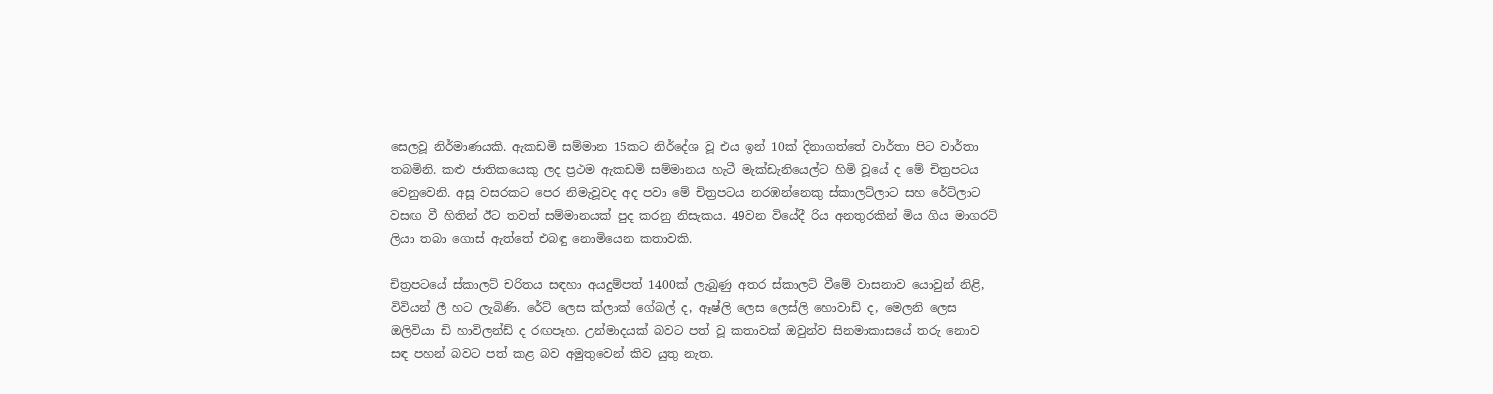සෙලවූ නිර්මාණයකි. ඇකඩමි සම්මාන 15කට නිර්දේශ වූ එය ඉන් 10ක් දිනාගත්තේ වාර්තා පිට වාර්තා තබමිනි. කළු ජාතිකයෙකු ලද ප්‍රථම ඇකඩමි සම්මානය හැටී මැක්ඩැනියෙල්ට හිමි වූයේ ද මේ චිත්‍රපටය වෙනුවෙනි. අසූ වසරකට පෙර නිමැවූවද අද පවා මේ චිත්‍රපටය නරඹන්නෙකු ස්කාලට්ලාට සහ රේට්ලාට වසඟ වී හිතින් ඊට තවත් සම්මානයක් පුද කරනු නිසැකය. 49වන වියේදී රිය අනතුරකින් මිය ගිය මාගරට් ලියා තබා ගොස් ඇත්තේ එබඳු නොමියෙන කතාවකි.

චිත්‍රපටයේ ස්කාලට් චරිතය සඳහා අයදුම්පත් 1400ක් ලැබුණු අතර ස්කාලට් වීමේ වාසනාව යොවුන් නිළි, විවියන් ලී හට ලැබිණි. රේට් ලෙස ක්ලාක් ගේබල් ද, ඈෂ්ලි ලෙස ලෙස්ලි හොවාඩ් ද, මෙලනි ලෙස ඔලිවියා ඩි හාවිලන්ඩ් ද රඟපෑහ. උන්මාදයක් බවට පත් වූ කතාවක් ඔවුන්ව සිනමාකාසයේ තරු නොව සඳ පහන් බවට පත් කළ බව අමුතුවෙන් කිව යුතු නැත.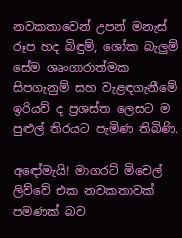නවකතාවෙන් උපන් මනැස් රූප හද බිඳුම්, ශෝක බැලුම් සේම ශෘංගාරාත්මක සිපගැනුම් සහ වැළඳගැනීමේ ඉරියව් ද ප්‍රශස්ත ලෙසට ම පුළුල් තිරයට පැමිණ තිබිණි.

අඳෝමැයි! මාගරට් මිචෙල් ලිව්වේ එක නවකතාවක් පමණක් බව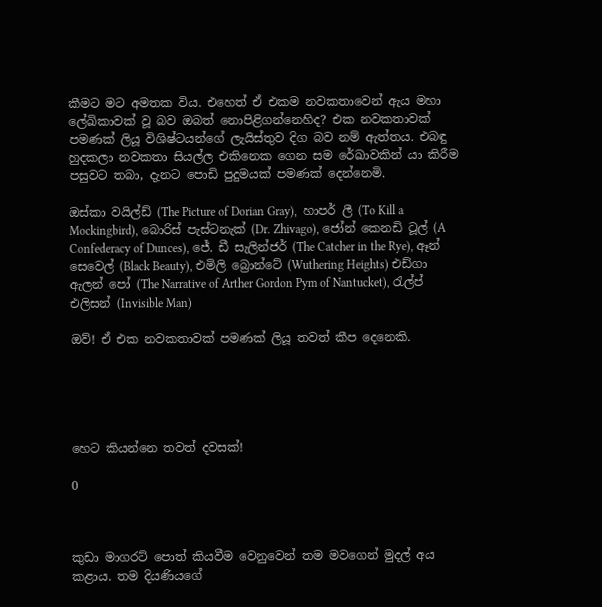කීමට මට අමතක විය. එහෙත් ඒ එකම නවකතාවෙන් ඇය මහා ලේඛිකාවක් වූ බව ඔබත් නොපිළිගන්නෙහිද? එක නවකතාවක් පමණක් ලියූ විශිෂ්ටයන්ගේ ලැයිස්තුව දිග බව නම් ඇත්තය. එබඳු හුදකලා නවකතා සියල්ල එකිනෙක ගෙන සම රේඛාවකින් යා කිරීම පසුවට තබා, දැනට පොඩි පුදුමයක් පමණක් දෙන්නෙමි.

ඔස්කා වයිල්ඩ් (The Picture of Dorian Gray),  හාපර් ලී (To Kill a Mockingbird), බොරිස් පැස්ටනැක් (Dr. Zhivago), ජෝන් කෙනඩි ටූල් (A Confederacy of Dunces), ජේ. ඩී සැලින්ජර් (The Catcher in the Rye), ඈන් සෙවෙල් (Black Beauty), එමිලි බ්‍රොන්ටේ (Wuthering Heights) එඩ්ගා ඇලන් පෝ (The Narrative of Arther Gordon Pym of Nantucket), රැල්ප් එලිසන් (Invisible Man)

ඔව්! ඒ එක නවකතාවක් පමණක් ලියූ තවත් කීප දෙනෙකි.





හෙට කියන්නෙ තවත් දවසක්!

0



කුඩා මාගරට් පොත් කියවීම වෙනුවෙන් තම මවගෙන් මුදල් අය කළාය. තම දියණියගේ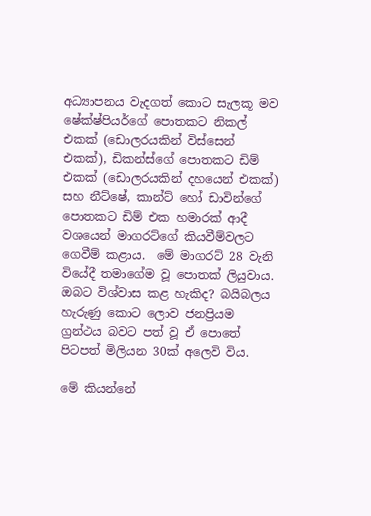අධ්‍යාපනය වැදගත් කොට සැලකූ මව ෂේක්ෂ්පියර්ගේ පොතකට නිකල් එකක් (ඩොලරයකින් විස්සෙන් එකක්), ඩිකන්ස්ගේ පොතකට ඩිම් එකක් (ඩොලරයකින් දහයෙන් එකක්) සහ නීට්ෂේ, කාන්ට් හෝ ඩාවින්ගේ පොතකට ඩිම් එක හමාරක් ආදී වශයෙන් මාගරට්ගේ කියවීම්වලට ගෙවීම් කළාය.  මේ මාගරට් 28 වැනි වියේදී තමාගේම වූ පොතක් ලියුවාය. ඔබට විශ්වාස කළ හැකිද? බයිබලය හැරුණු කොට ලොව ජනප්‍රියම ග්‍රන්ථය බවට පත් වූ ඒ පොතේ පිටපත් මිලියන 30ක් අලෙවි විය.

මේ කියන්නේ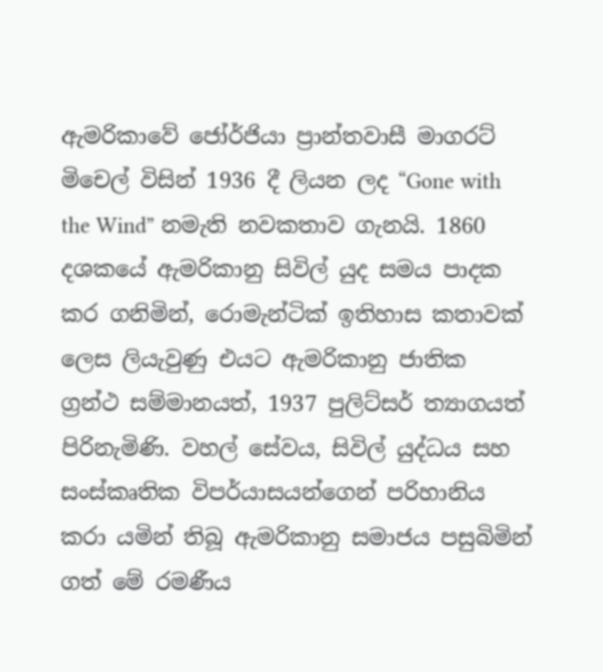ඇමරිකාවේ ජෝර්ජියා ප්‍රාන්තවාසී මාගරට් මිචෙල් විසින් 1936 දී ලියන ලද “Gone with the Wind” නමැති නවකතාව ගැනයි. 1860 දශකයේ ඇමරිකානු සිවිල් යුද සමය පාදක කර ගනිමින්, රොමැන්ටික් ඉතිහාස කතාවක් ලෙස ලියැවුණු එයට ඇමරිකානු ජාතික ග්‍රන්ථ සම්මානයත්, 1937 පුලිට්සර් ත්‍යාගයත් පිරිනැමිණි. වහල් සේවය, සිවිල් යුද්ධය සහ සංස්කෘතික විපර්යාසයන්ගෙන් පරිහානිය කරා යමින් තිබූ ඇමරිකානු සමාජය පසුබිමින් ගත් මේ රමණීය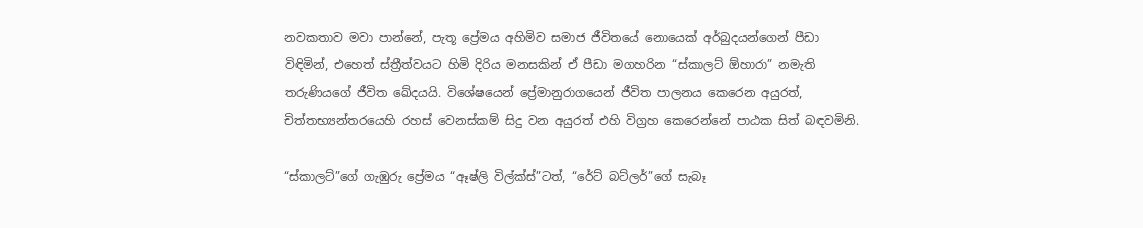නවකතාව මවා පාන්නේ, පැතූ ප්‍රේමය අහිමිව සමාජ ජීවිතයේ නොයෙක් අර්බුදයන්ගෙන් පීඩා විඳිමින්, එහෙත් ස්ත්‍රීත්වයට හිමි දිරිය මනසකින් ඒ පීඩා මගහරින “ස්කාලට් ඕහාරා” නමැති තරුණියගේ ජීවිත ඛේදයයි. විශේෂයෙන් ප්‍රේමානුරාගයෙන් ජීවිත පාලනය කෙරෙන අයුරත්, චිත්තභ්‍යන්තරයෙහි රහස් වෙනස්කම් සිදු වන අයුරත් එහි විග්‍රහ කෙරෙන්නේ පාඨක සිත් බඳවමිනි.

“ස්කාලට්”ගේ ගැඹුරු ප්‍රේමය “ඈෂ්ලි විල්ක්ස්”ටත්, “රේට් බට්ලර්”ගේ සැබෑ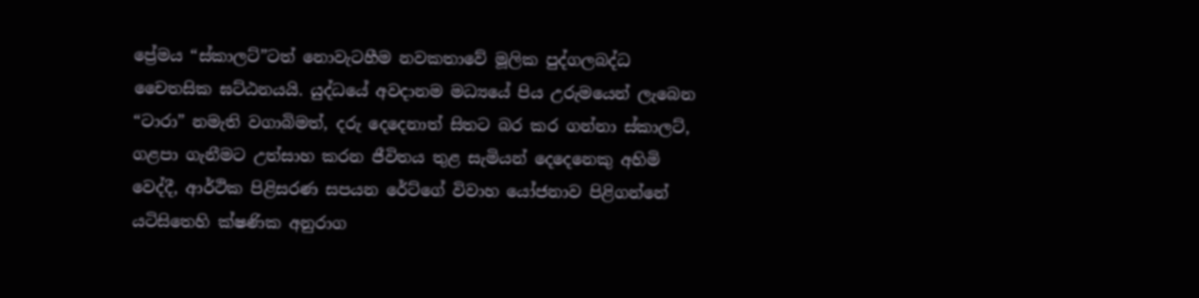ප්‍රේමය “ස්කාලට්”ටත් නොවැටහීම නවකතාවේ මූලික පුද්ගලබද්ධ චෛතසික ඝට්ඨනයයි. යුද්ධයේ අවදානම මධ්‍යයේ පිය උරුමයෙන් ලැබෙන “ටාරා” නමැති වගාබිමත්, දරු දෙදෙනාත් සිතට බර කර ගන්නා ස්කාලට්, ගළපා ගැනීමට උත්සාහ කරන ජීවිතය තුළ සැමියන් දෙදෙනෙකු අහිමි වෙද්දී, ආර්ථික පිළිසරණ සපයන රේට්ගේ විවාහ යෝජනාව පිළිගන්නේ යටිසිතෙහි ක්ෂණික අනුරාග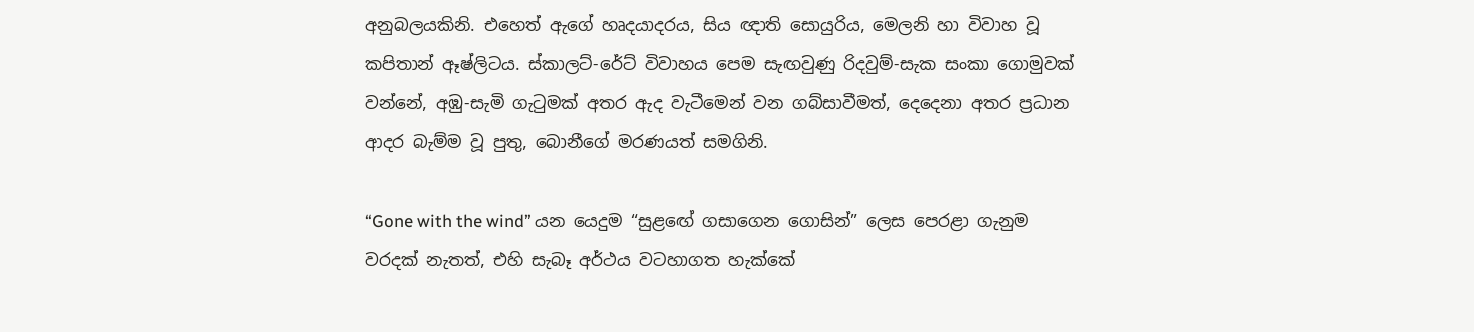අනුබලයකිනි. එහෙත් ඇගේ හෘදයාදරය, සිය ඥාති සොයුරිය, මෙලනි හා විවාහ වූ කපිතාන් ඈෂ්ලිටය. ස්කාලට්-රේට් විවාහය පෙම සැඟවුණු රිදවුම්-සැක සංකා ගොමුවක් වන්නේ, අඹු-සැමි ගැටුමක් අතර ඇද වැටීමෙන් වන ගබ්සාවීමත්, දෙදෙනා අතර ප්‍රධාන ආදර බැම්ම වූ පුතු, බොනීගේ මරණයත් සමගිනි.

“Gone with the wind” යන යෙදුම “සුළඟේ ගසාගෙන ගොසින්” ලෙස පෙරළා ගැනුම වරදක් නැතත්, එහි සැබෑ අර්ථය වටහාගත හැක්කේ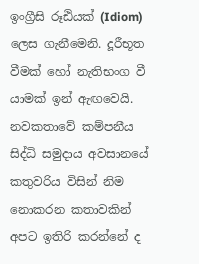ඉංග්‍රීසි රූඪියක් (Idiom) ලෙස ගැනීමෙනි. දූරීභූත වීමක් හෝ නැතිභංග වී යාමක් ඉන් ඇඟවෙයි. නවකතාවේ කම්පනීය සිද්ධි සමුදාය අවසානයේ කතුවරිය විසින් නිම නොකරන කතාවකින් අපට ඉතිරි කරන්නේ ද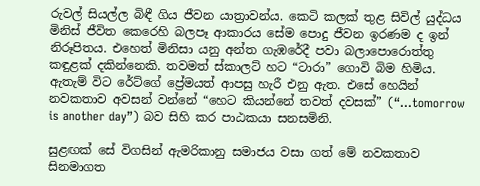රුවල් සියල්ල බිඳී ගිය ජීවන යාත්‍රාවන්ය. කෙටි කලක් තුළ සිවිල් යුද්ධය මිනිස් ජීවිත කෙරෙහි බලපෑ ආකාරය සේම පොදු ජීවන ඉරණම ද ඉන් නිරූපිතය. එහෙත් මිනිසා යනු අන්ත ගැඹරේදී පවා බලාපොරොත්තු කඳුළක් දකින්නෙකි. තවමත් ස්කාලට් හට “ටාරා” ගොවි බිම හිමිය. ඇතැම් විට රේට්ගේ ප්‍රේමයත් ආපසු හැරී එනු ඇත. එසේ හෙයින් නවකතාව අවසන් වන්නේ “හෙට කියන්නේ තවත් දවසක්” (“…tomorrow is another day”) බව සිහි කර පාඨකයා සනසමිනි.

සුළඟක් සේ විගසින් ඇමරිකානු සමාජය වසා ගත් මේ නවකතාව සිනමාගත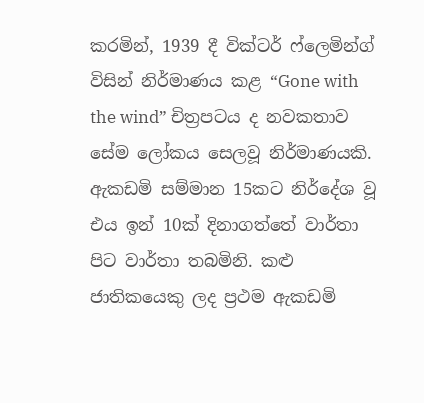කරමින්, 1939 දී වික්ටර් ෆ්ලෙමින්ග් විසින් නිර්මාණය කළ “Gone with the wind” චිත්‍රපටය ද නවකතාව සේම ලෝකය සෙලවූ නිර්මාණයකි. ඇකඩමි සම්මාන 15කට නිර්දේශ වූ එය ඉන් 10ක් දිනාගත්තේ වාර්තා පිට වාර්තා තබමිනි. කළු ජාතිකයෙකු ලද ප්‍රථම ඇකඩමි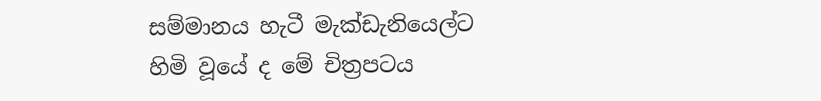සම්මානය හැටී මැක්ඩැනියෙල්ට හිමි වූයේ ද මේ චිත්‍රපටය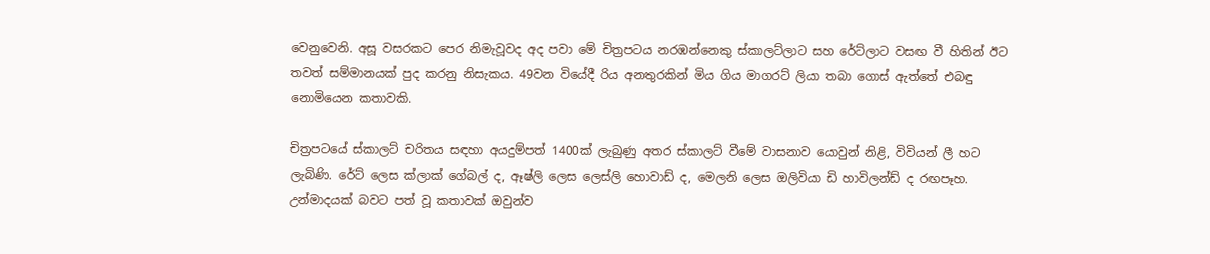වෙනුවෙනි. අසූ වසරකට පෙර නිමැවූවද අද පවා මේ චිත්‍රපටය නරඹන්නෙකු ස්කාලට්ලාට සහ රේට්ලාට වසඟ වී හිතින් ඊට තවත් සම්මානයක් පුද කරනු නිසැකය. 49වන වියේදී රිය අනතුරකින් මිය ගිය මාගරට් ලියා තබා ගොස් ඇත්තේ එබඳු නොමියෙන කතාවකි.

චිත්‍රපටයේ ස්කාලට් චරිතය සඳහා අයදුම්පත් 1400ක් ලැබුණු අතර ස්කාලට් වීමේ වාසනාව යොවුන් නිළි, විවියන් ලී හට ලැබිණි. රේට් ලෙස ක්ලාක් ගේබල් ද, ඈෂ්ලි ලෙස ලෙස්ලි හොවාඩ් ද, මෙලනි ලෙස ඔලිවියා ඩි හාවිලන්ඩ් ද රඟපෑහ. උන්මාදයක් බවට පත් වූ කතාවක් ඔවුන්ව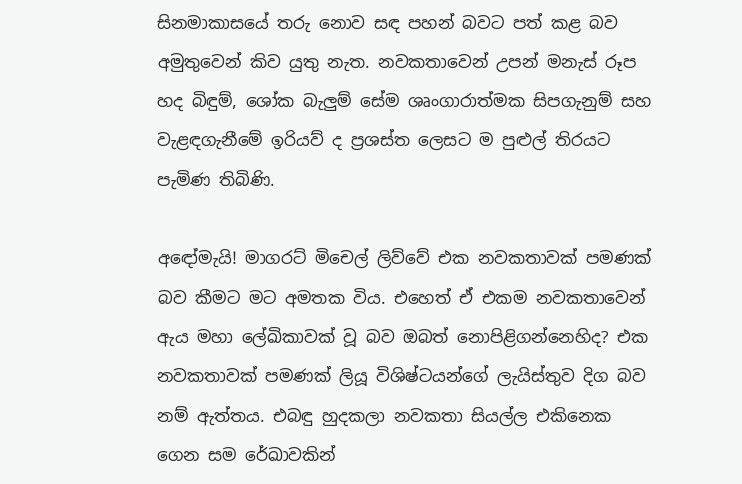සිනමාකාසයේ තරු නොව සඳ පහන් බවට පත් කළ බව අමුතුවෙන් කිව යුතු නැත. නවකතාවෙන් උපන් මනැස් රූප හද බිඳුම්, ශෝක බැලුම් සේම ශෘංගාරාත්මක සිපගැනුම් සහ වැළඳගැනීමේ ඉරියව් ද ප්‍රශස්ත ලෙසට ම පුළුල් තිරයට පැමිණ තිබිණි.

අඳෝමැයි! මාගරට් මිචෙල් ලිව්වේ එක නවකතාවක් පමණක් බව කීමට මට අමතක විය. එහෙත් ඒ එකම නවකතාවෙන් ඇය මහා ලේඛිකාවක් වූ බව ඔබත් නොපිළිගන්නෙහිද? එක නවකතාවක් පමණක් ලියූ විශිෂ්ටයන්ගේ ලැයිස්තුව දිග බව නම් ඇත්තය. එබඳු හුදකලා නවකතා සියල්ල එකිනෙක ගෙන සම රේඛාවකින්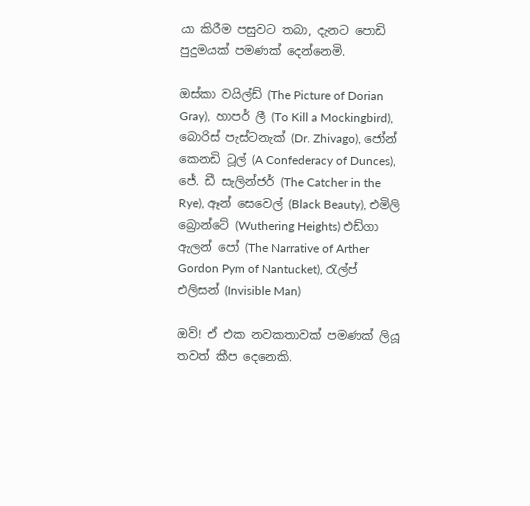යා කිරීම පසුවට තබා, දැනට පොඩි පුදුමයක් පමණක් දෙන්නෙමි.

ඔස්කා වයිල්ඩ් (The Picture of Dorian Gray),  හාපර් ලී (To Kill a Mockingbird), බොරිස් පැස්ටනැක් (Dr. Zhivago), ජෝන් කෙනඩි ටූල් (A Confederacy of Dunces), ජේ. ඩී සැලින්ජර් (The Catcher in the Rye), ඈන් සෙවෙල් (Black Beauty), එමිලි බ්‍රොන්ටේ (Wuthering Heights) එඩ්ගා ඇලන් පෝ (The Narrative of Arther Gordon Pym of Nantucket), රැල්ප් එලිසන් (Invisible Man)

ඔව්! ඒ එක නවකතාවක් පමණක් ලියූ තවත් කීප දෙනෙකි.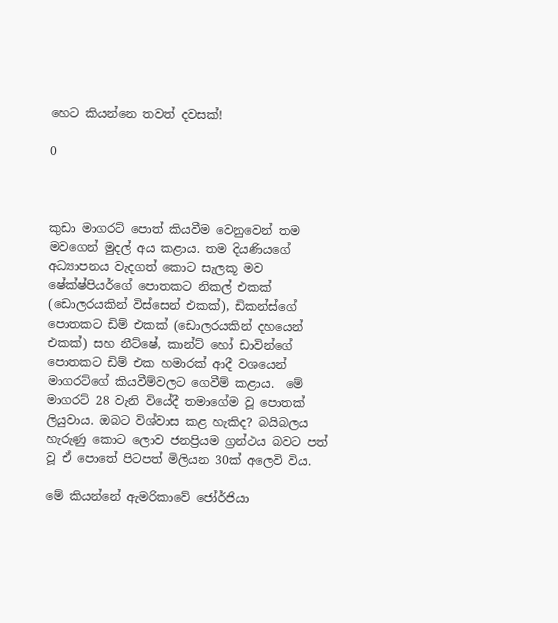හෙට කියන්නෙ තවත් දවසක්!

0



කුඩා මාගරට් පොත් කියවීම වෙනුවෙන් තම මවගෙන් මුදල් අය කළාය. තම දියණියගේ අධ්‍යාපනය වැදගත් කොට සැලකූ මව ෂේක්ෂ්පියර්ගේ පොතකට නිකල් එකක් (ඩොලරයකින් විස්සෙන් එකක්), ඩිකන්ස්ගේ පොතකට ඩිම් එකක් (ඩොලරයකින් දහයෙන් එකක්) සහ නීට්ෂේ, කාන්ට් හෝ ඩාවින්ගේ පොතකට ඩිම් එක හමාරක් ආදී වශයෙන් මාගරට්ගේ කියවීම්වලට ගෙවීම් කළාය.  මේ මාගරට් 28 වැනි වියේදී තමාගේම වූ පොතක් ලියුවාය. ඔබට විශ්වාස කළ හැකිද? බයිබලය හැරුණු කොට ලොව ජනප්‍රියම ග්‍රන්ථය බවට පත් වූ ඒ පොතේ පිටපත් මිලියන 30ක් අලෙවි විය.

මේ කියන්නේ ඇමරිකාවේ ජෝර්ජියා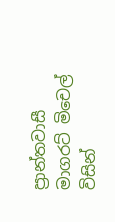ප්‍රාන්තවාසී මාගරට් මිචෙල් විසින්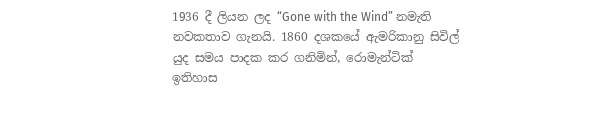1936 දී ලියන ලද “Gone with the Wind” නමැති නවකතාව ගැනයි. 1860 දශකයේ ඇමරිකානු සිවිල් යුද සමය පාදක කර ගනිමින්, රොමැන්ටික් ඉතිහාස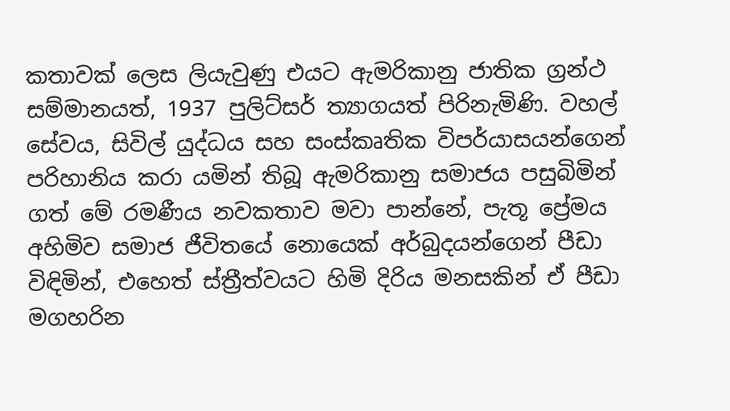කතාවක් ලෙස ලියැවුණු එයට ඇමරිකානු ජාතික ග්‍රන්ථ සම්මානයත්, 1937 පුලිට්සර් ත්‍යාගයත් පිරිනැමිණි. වහල් සේවය, සිවිල් යුද්ධය සහ සංස්කෘතික විපර්යාසයන්ගෙන් පරිහානිය කරා යමින් තිබූ ඇමරිකානු සමාජය පසුබිමින් ගත් මේ රමණීය නවකතාව මවා පාන්නේ, පැතූ ප්‍රේමය අහිමිව සමාජ ජීවිතයේ නොයෙක් අර්බුදයන්ගෙන් පීඩා විඳිමින්, එහෙත් ස්ත්‍රීත්වයට හිමි දිරිය මනසකින් ඒ පීඩා මගහරින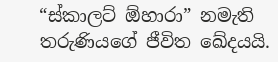“ස්කාලට් ඕහාරා” නමැති තරුණියගේ ජීවිත ඛේදයයි.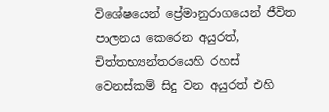විශේෂයෙන් ප්‍රේමානුරාගයෙන් ජීවිත පාලනය කෙරෙන අයුරත්, චිත්තභ්‍යන්තරයෙහි රහස් වෙනස්කම් සිදු වන අයුරත් එහි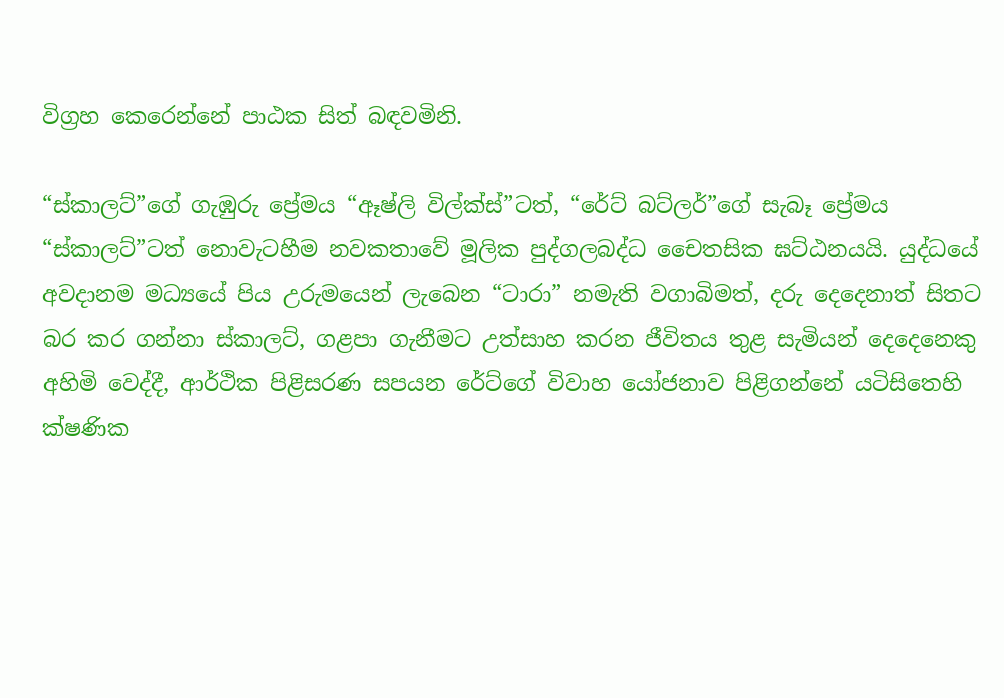විග්‍රහ කෙරෙන්නේ පාඨක සිත් බඳවමිනි.

“ස්කාලට්”ගේ ගැඹුරු ප්‍රේමය “ඈෂ්ලි විල්ක්ස්”ටත්, “රේට් බට්ලර්”ගේ සැබෑ ප්‍රේමය “ස්කාලට්”ටත් නොවැටහීම නවකතාවේ මූලික පුද්ගලබද්ධ චෛතසික ඝට්ඨනයයි. යුද්ධයේ අවදානම මධ්‍යයේ පිය උරුමයෙන් ලැබෙන “ටාරා” නමැති වගාබිමත්, දරු දෙදෙනාත් සිතට බර කර ගන්නා ස්කාලට්, ගළපා ගැනීමට උත්සාහ කරන ජීවිතය තුළ සැමියන් දෙදෙනෙකු අහිමි වෙද්දී, ආර්ථික පිළිසරණ සපයන රේට්ගේ විවාහ යෝජනාව පිළිගන්නේ යටිසිතෙහි ක්ෂණික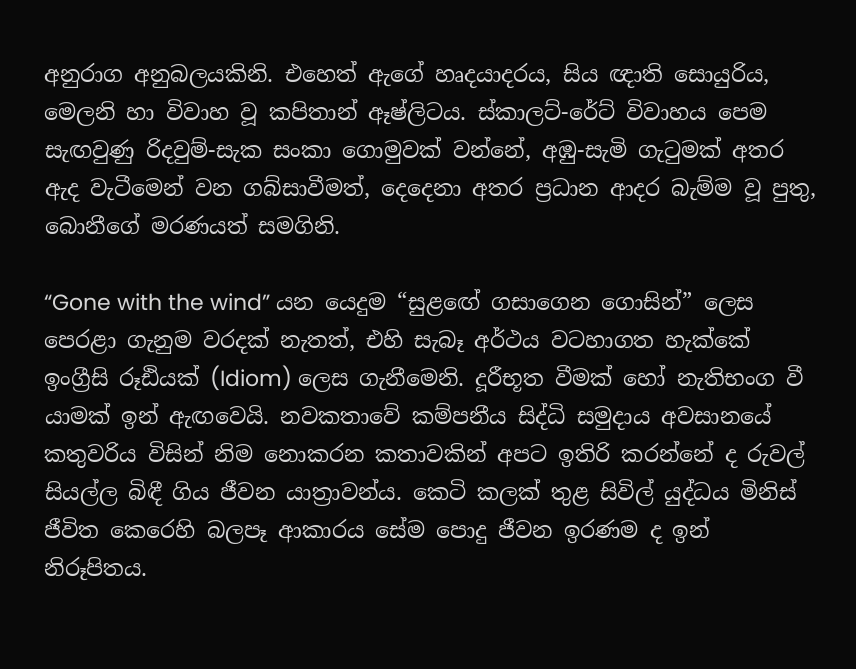අනුරාග අනුබලයකිනි. එහෙත් ඇගේ හෘදයාදරය, සිය ඥාති සොයුරිය, මෙලනි හා විවාහ වූ කපිතාන් ඈෂ්ලිටය. ස්කාලට්-රේට් විවාහය පෙම සැඟවුණු රිදවුම්-සැක සංකා ගොමුවක් වන්නේ, අඹු-සැමි ගැටුමක් අතර ඇද වැටීමෙන් වන ගබ්සාවීමත්, දෙදෙනා අතර ප්‍රධාන ආදර බැම්ම වූ පුතු, බොනීගේ මරණයත් සමගිනි.

“Gone with the wind” යන යෙදුම “සුළඟේ ගසාගෙන ගොසින්” ලෙස පෙරළා ගැනුම වරදක් නැතත්, එහි සැබෑ අර්ථය වටහාගත හැක්කේ ඉංග්‍රීසි රූඪියක් (Idiom) ලෙස ගැනීමෙනි. දූරීභූත වීමක් හෝ නැතිභංග වී යාමක් ඉන් ඇඟවෙයි. නවකතාවේ කම්පනීය සිද්ධි සමුදාය අවසානයේ කතුවරිය විසින් නිම නොකරන කතාවකින් අපට ඉතිරි කරන්නේ ද රුවල් සියල්ල බිඳී ගිය ජීවන යාත්‍රාවන්ය. කෙටි කලක් තුළ සිවිල් යුද්ධය මිනිස් ජීවිත කෙරෙහි බලපෑ ආකාරය සේම පොදු ජීවන ඉරණම ද ඉන් නිරූපිතය.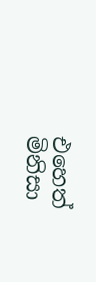එහෙත් මිනිසා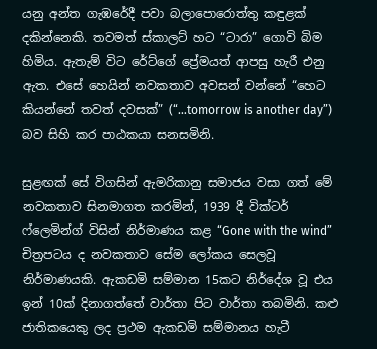යනු අන්ත ගැඹරේදී පවා බලාපොරොත්තු කඳුළක් දකින්නෙකි. තවමත් ස්කාලට් හට “ටාරා” ගොවි බිම හිමිය. ඇතැම් විට රේට්ගේ ප්‍රේමයත් ආපසු හැරී එනු ඇත. එසේ හෙයින් නවකතාව අවසන් වන්නේ “හෙට කියන්නේ තවත් දවසක්” (“…tomorrow is another day”) බව සිහි කර පාඨකයා සනසමිනි.

සුළඟක් සේ විගසින් ඇමරිකානු සමාජය වසා ගත් මේ නවකතාව සිනමාගත කරමින්, 1939 දී වික්ටර් ෆ්ලෙමින්ග් විසින් නිර්මාණය කළ “Gone with the wind” චිත්‍රපටය ද නවකතාව සේම ලෝකය සෙලවූ නිර්මාණයකි. ඇකඩමි සම්මාන 15කට නිර්දේශ වූ එය ඉන් 10ක් දිනාගත්තේ වාර්තා පිට වාර්තා තබමිනි. කළු ජාතිකයෙකු ලද ප්‍රථම ඇකඩමි සම්මානය හැටී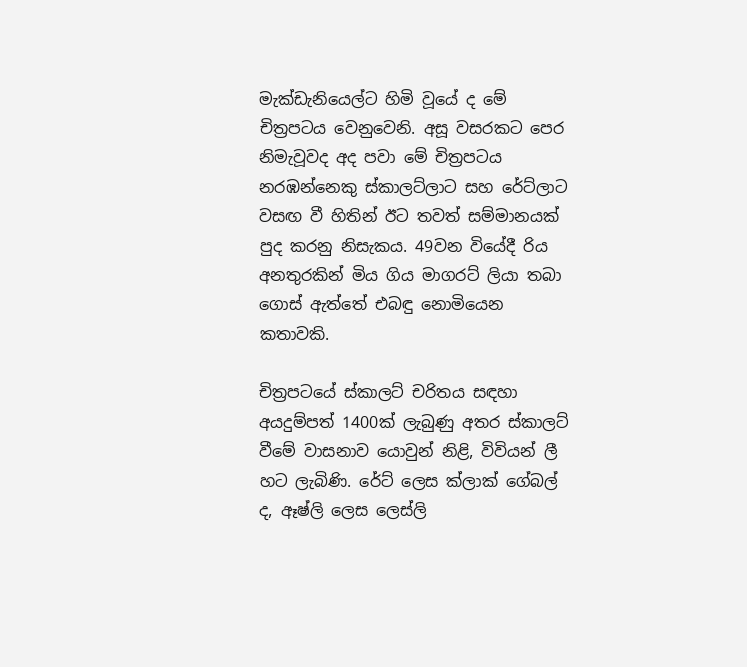මැක්ඩැනියෙල්ට හිමි වූයේ ද මේ චිත්‍රපටය වෙනුවෙනි. අසූ වසරකට පෙර නිමැවූවද අද පවා මේ චිත්‍රපටය නරඹන්නෙකු ස්කාලට්ලාට සහ රේට්ලාට වසඟ වී හිතින් ඊට තවත් සම්මානයක් පුද කරනු නිසැකය. 49වන වියේදී රිය අනතුරකින් මිය ගිය මාගරට් ලියා තබා ගොස් ඇත්තේ එබඳු නොමියෙන කතාවකි.

චිත්‍රපටයේ ස්කාලට් චරිතය සඳහා අයදුම්පත් 1400ක් ලැබුණු අතර ස්කාලට් වීමේ වාසනාව යොවුන් නිළි, විවියන් ලී හට ලැබිණි. රේට් ලෙස ක්ලාක් ගේබල් ද, ඈෂ්ලි ලෙස ලෙස්ලි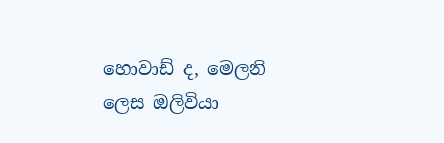හොවාඩ් ද, මෙලනි ලෙස ඔලිවියා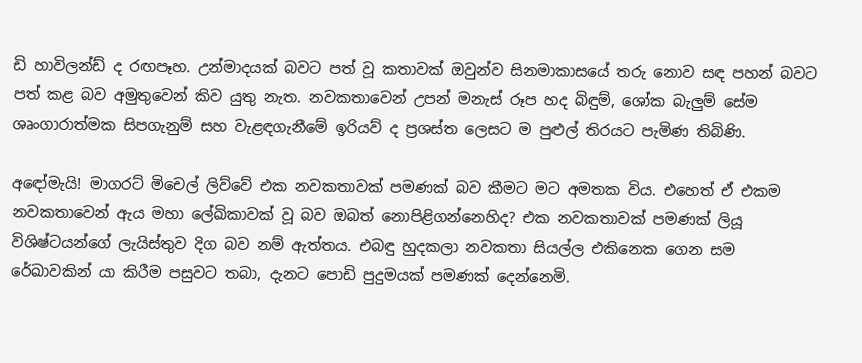ඩි හාවිලන්ඩ් ද රඟපෑහ. උන්මාදයක් බවට පත් වූ කතාවක් ඔවුන්ව සිනමාකාසයේ තරු නොව සඳ පහන් බවට පත් කළ බව අමුතුවෙන් කිව යුතු නැත. නවකතාවෙන් උපන් මනැස් රූප හද බිඳුම්, ශෝක බැලුම් සේම ශෘංගාරාත්මක සිපගැනුම් සහ වැළඳගැනීමේ ඉරියව් ද ප්‍රශස්ත ලෙසට ම පුළුල් තිරයට පැමිණ තිබිණි.

අඳෝමැයි! මාගරට් මිචෙල් ලිව්වේ එක නවකතාවක් පමණක් බව කීමට මට අමතක විය. එහෙත් ඒ එකම නවකතාවෙන් ඇය මහා ලේඛිකාවක් වූ බව ඔබත් නොපිළිගන්නෙහිද? එක නවකතාවක් පමණක් ලියූ විශිෂ්ටයන්ගේ ලැයිස්තුව දිග බව නම් ඇත්තය. එබඳු හුදකලා නවකතා සියල්ල එකිනෙක ගෙන සම රේඛාවකින් යා කිරීම පසුවට තබා, දැනට පොඩි පුදුමයක් පමණක් දෙන්නෙමි.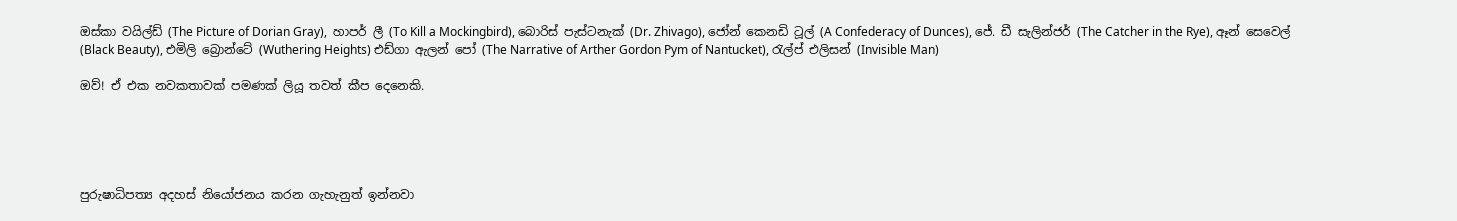ඔස්කා වයිල්ඩ් (The Picture of Dorian Gray),  හාපර් ලී (To Kill a Mockingbird), බොරිස් පැස්ටනැක් (Dr. Zhivago), ජෝන් කෙනඩි ටූල් (A Confederacy of Dunces), ජේ. ඩී සැලින්ජර් (The Catcher in the Rye), ඈන් සෙවෙල් (Black Beauty), එමිලි බ්‍රොන්ටේ (Wuthering Heights) එඩ්ගා ඇලන් පෝ (The Narrative of Arther Gordon Pym of Nantucket), රැල්ප් එලිසන් (Invisible Man)

ඔව්! ඒ එක නවකතාවක් පමණක් ලියූ තවත් කීප දෙනෙකි.





පුරුෂාධිපත්‍ය අදහස් නියෝජනය කරන ගැහැනුත් ඉන්නවා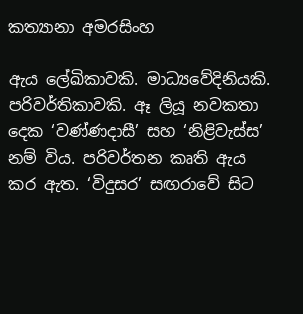කත්‍යානා අමරසිංහ

ඇය ලේඛිකාවකි. මාධ්‍යවේදිනියකි. පරිවර්තිකාවකි. ඈ ලියූ නවකතා දෙක ‘වණ්ණදාසී’ සහ ‘නිළිවැස්ස’ නම් විය. පරිවර්තන කෘති ඇය කර ඇත. ‘විදුසර’ සඟරාවේ සිට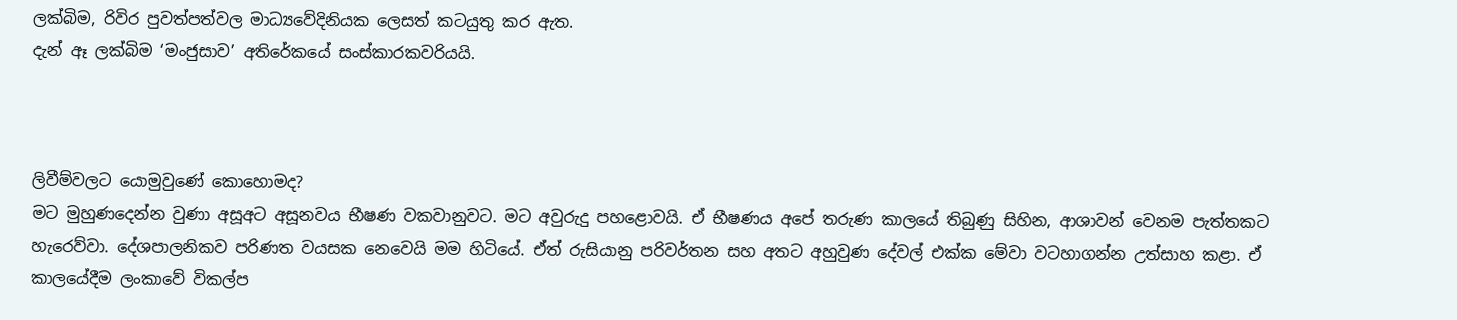ලක්බිම, රිවිර පුවත්පත්වල මාධ්‍යවේදිනියක ලෙසත් කටයුතු කර ඇත.
දැන් ඈ ලක්බිම ‘මංජුසාව’ අතිරේකයේ සංස්කාරකවරියයි.



ලිවීම්වලට යොමුවුණේ කොහොමද?
මට මුහුණදෙන්න වුණා අසූඅට අසූනවය භීෂණ වකවානුවට. මට අවුරුදු පහළොවයි. ඒ භීෂණය අපේ තරුණ කාලයේ තිබුණු සිහින, ආශාවන් වෙනම පැත්තකට හැරෙව්වා. දේශපාලනිකව පරිණත වයසක නෙවෙයි මම හිටියේ. ඒත් රුසියානු පරිවර්තන සහ අතට අහුවුණ දේවල් එක්ක මේවා වටහාගන්න උත්සාහ කළා. ඒ කාලයේදීම ලංකාවේ විකල්ප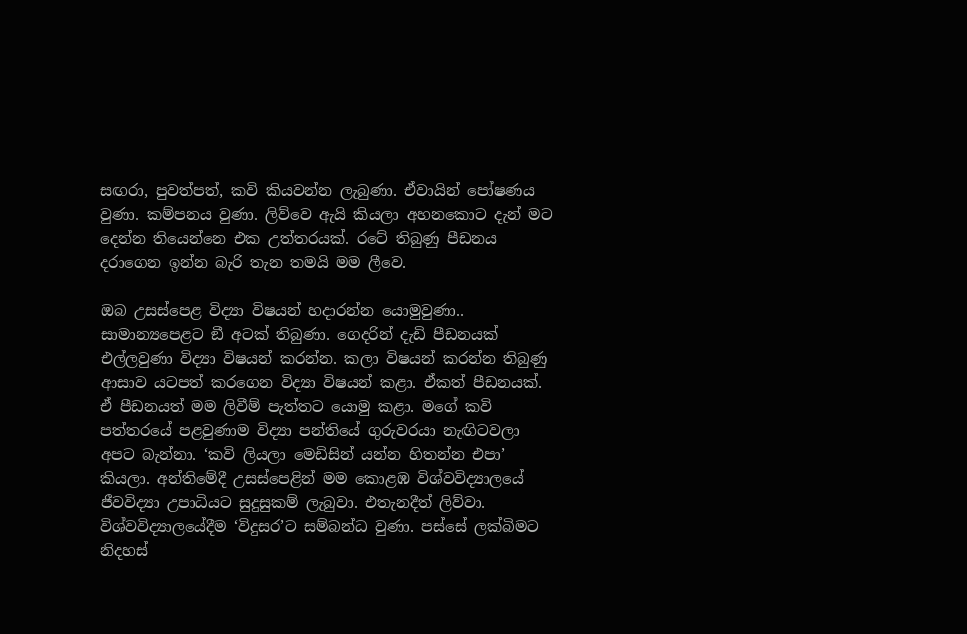සඟරා, පුවත්පත්, කවි කියවන්න ලැබුණා. ඒවායින් පෝෂණය වුණා. කම්පනය වුණා. ලිව්වෙ ඇයි කියලා අහනකොට දැන් මට දෙන්න තියෙන්නෙ එක උත්තරයක්. රටේ තිබුණු පීඩනය දරාගෙන ඉන්න බැරි තැන තමයි මම ලීවෙ.

ඔබ උසස්පෙළ විද්‍යා විෂයන් හදාරන්න යොමුවුණා..
සාමාන්‍යපෙළට ඞී අටක් තිබුණා. ගෙදරින් දැඩි පීඩනයක් එල්ලවුණා විද්‍යා විෂයන් කරන්න. කලා විෂයන් කරන්න තිබුණු ආසාව යටපත් කරගෙන විද්‍යා විෂයන් කළා. ඒකත් පීඩනයක්. ඒ පීඩනයත් මම ලිවීම් පැත්තට යොමු කළා. මගේ කවි පත්තරයේ පළවුණාම විද්‍යා පන්තියේ ගුරුවරයා නැඟිටවලා අපට බැන්නා. ‘කවි ලියලා මෙඩිසින් යන්න හිතන්න එපා’ කියලා. අන්තිමේදී උසස්පෙළින් මම කොළඹ විශ්වවිද්‍යාලයේ ජීවවිද්‍යා උපාධියට සුදුසුකම් ලැබුවා. එතැනදීත් ලිව්වා. විශ්වවිද්‍යාලයේදීම ‘විදුසර’ට සම්බන්ධ වුණා. පස්සේ ලක්බිමට නිදහස්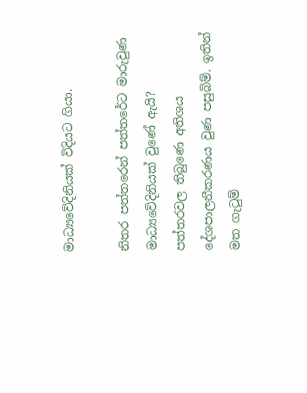මාධ්‍යවේදිනියක් විදියට ගියා.

නිතර පත්තරෙන් පත්තරේට මාරුවුණ මාධ්‍යවේදිනියක් වුණේ ඇයි?
පත්තරවල තිබුණෙ අතිශය දේශපාලනීකරණය වුණ පසුබිම්. ඉතින් මත ගැටුම්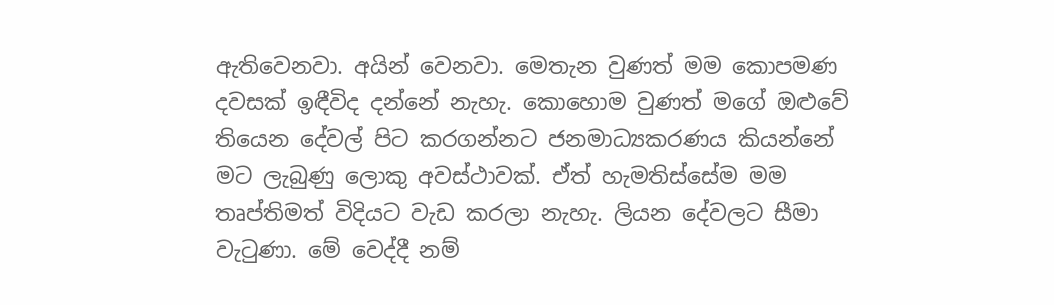ඇතිවෙනවා. අයින් වෙනවා. මෙතැන වුණත් මම කොපමණ දවසක් ඉඳීවිද දන්නේ නැහැ. කොහොම වුණත් මගේ ඔළුවේ තියෙන දේවල් පිට කරගන්නට ජනමාධ්‍යකරණය කියන්නේ මට ලැබුණු ලොකු අවස්ථාවක්. ඒත් හැමතිස්සේම මම තෘප්තිමත් විදියට වැඩ කරලා නැහැ. ලියන දේවලට සීමා වැටුණා. මේ වෙද්දී නම්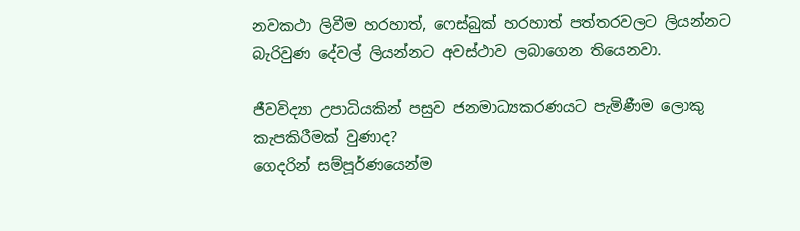නවකථා ලිවීම හරහාත්, ෆෙස්බුක් හරහාත් පත්තරවලට ලියන්නට බැරිවුණ දේවල් ලියන්නට අවස්ථාව ලබාගෙන තියෙනවා.

ජීවවිද්‍යා උපාධියකින් පසුව ජනමාධ්‍යකරණයට පැමිණීම ලොකු කැපකිරීමක් වුණාද?
ගෙදරින් සම්පූර්ණයෙන්ම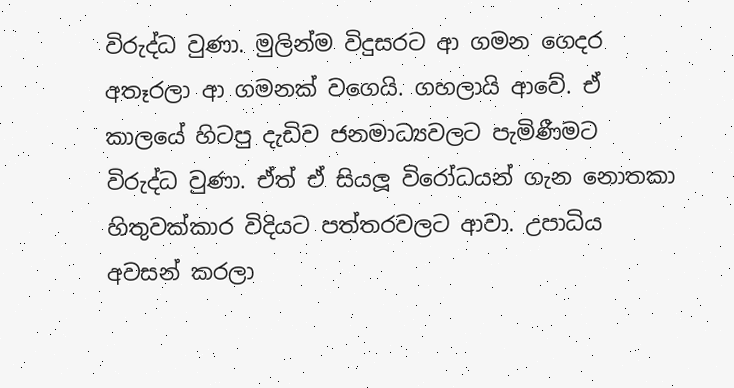විරුද්ධ වුණා. මුලින්ම විදුසරට ආ ගමන ගෙදර අතෑරලා ආ ගමනක් වගෙයි. ගහලායි ආවේ. ඒ කාලයේ හිටපු දැඩිව ජනමාධ්‍යවලට පැමිණීමට විරුද්ධ වුණා. ඒත් ඒ සියලූ‍ විරෝධයන් ගැන නොතකා හිතුවක්කාර විදියට පත්තරවලට ආවා. උපාධිය අවසන් කරලා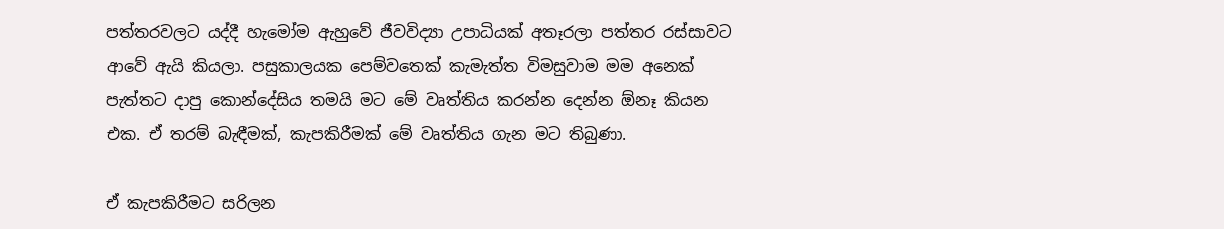පත්තරවලට යද්දී හැමෝම ඇහුවේ ජීවවිද්‍යා උපාධියක් අතෑරලා පත්තර රස්සාවට ආවේ ඇයි කියලා. පසුකාලයක පෙම්වතෙක් කැමැත්ත විමසුවාම මම අනෙක් පැත්තට දාපු කොන්දේසිය තමයි මට මේ වෘත්තිය කරන්න දෙන්න ඕනෑ කියන එක. ඒ තරම් බැඳීමක්, කැපකිරීමක් මේ වෘත්තිය ගැන මට තිබුණා.

ඒ කැපකිරීමට සරිලන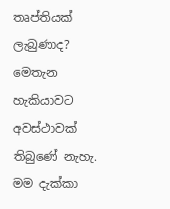තෘප්තියක් ලැබුණාද?
මෙතැන හැකියාවට අවස්ථාවක් තිබුණේ නැහැ. මම දැක්කා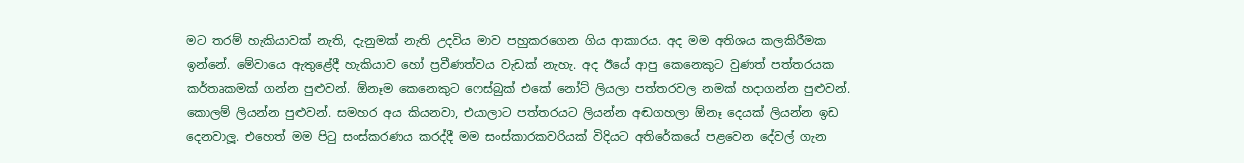මට තරම් හැකියාවක් නැති, දැනුමක් නැති උදවිය මාව පහුකරගෙන ගිය ආකාරය. අද මම අතිශය කලකිරීමක ඉන්නේ. මේවායෙ ඇතුළේදී හැකියාව හෝ ප්‍රවීණත්වය වැඩක් නැහැ. අද ඊයේ ආපු කෙනෙකුට වුණත් පත්තරයක කර්තෘකමක් ගන්න පුළුවන්. ඕනෑම කෙනෙකුට ෆෙස්බුක් එකේ නෝට් ලියලා පත්තරවල නමක් හදාගන්න පුළුවන්. කොලම් ලියන්න පුළුවන්. සමහර අය කියනවා, එයාලාට පත්තරයට ලියන්න අඬගහලා ඕනෑ දෙයක් ලියන්න ඉඩ දෙනවාලූ‍. එහෙත් මම පිටු සංස්කරණය කරද්දී මම සංස්කාරකවරියක් විදියට අතිරේකයේ පළවෙන දේවල් ගැන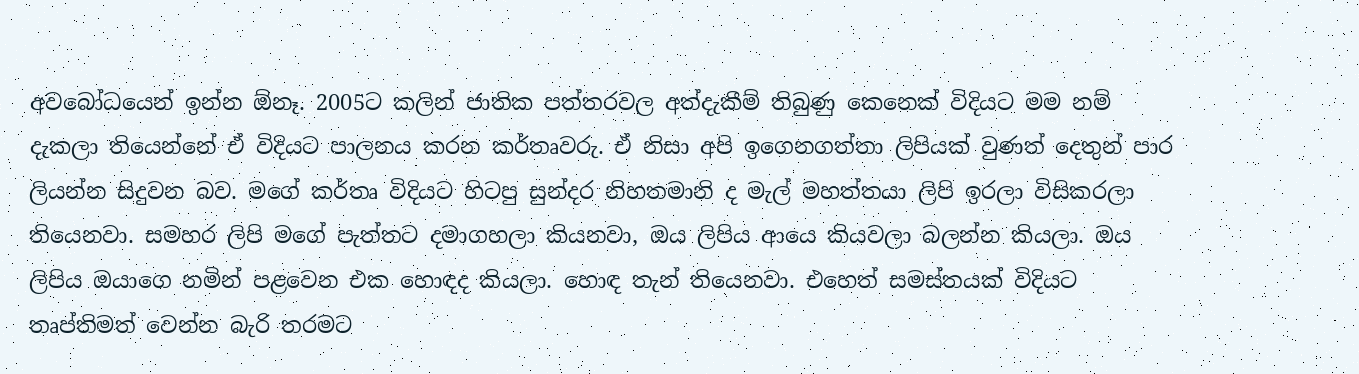අවබෝධයෙන් ඉන්න ඕනෑ. 2005ට කලින් ජාතික පත්තරවල අත්දැකීම් තිබුණු කෙනෙක් විදියට මම නම් දැකලා තියෙන්නේ ඒ විදියට පාලනය කරන කර්තෘවරු. ඒ නිසා අපි ඉගෙනගත්තා ලිපියක් වුණත් දෙතුන් පාර ලියන්න සිදුවන බව. මගේ කර්තෘ විදියට හිටපු සුන්දර නිහතමානි ද මැල් මහත්තයා ලිපි ඉරලා විසිකරලා තියෙනවා. සමහර ලිපි මගේ පැත්තට දමාගහලා කියනවා, ඔය ලිපිය ආයෙ කියවලා බලන්න කියලා. ඔය ලිපිය ඔයාගෙ නමින් පළවෙන එක හොඳද කියලා. හොඳ තැන් තියෙනවා. එහෙත් සමස්තයක් විදියට තෘප්තිමත් වෙන්න බැරි තරමට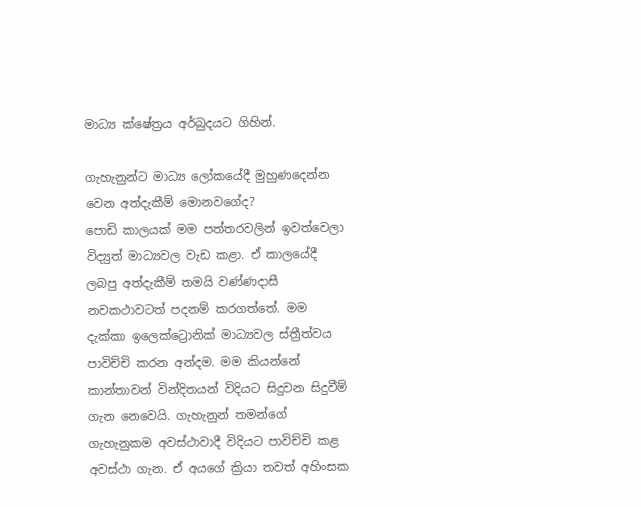මාධ්‍ය ක්ෂේත්‍රය අර්බුදයට ගිහින්.

ගැහැනුන්ට මාධ්‍ය ලෝකයේදී මුහුණදෙන්න වෙන අත්දැකීම් මොනවගේද?
පොඩි කාලයක් මම පත්තරවලින් ඉවත්වෙලා විද්‍යුත් මාධ්‍යවල වැඩ කළා. ඒ කාලයේදී ලබපු අත්දැකීම් තමයි වණ්ණදාසී නවකථාවටත් පදනම් කරගත්තේ. මම දැක්කා ඉලෙක්ට්‍රොනික් මාධ්‍යවල ස්ත්‍රීත්වය පාවිච්චි කරන අන්දම. මම කියන්නේ කාන්තාවන් වින්දිතයන් විදියට සිදුවන සිදුවීම් ගැන නෙවෙයි. ගැහැනුන් තමන්ගේ ගැහැනුකම අවස්ථාවාදී විදියට පාවිච්චි කළ අවස්ථා ගැන. ඒ අයගේ ක්‍රියා තවත් අහිංසක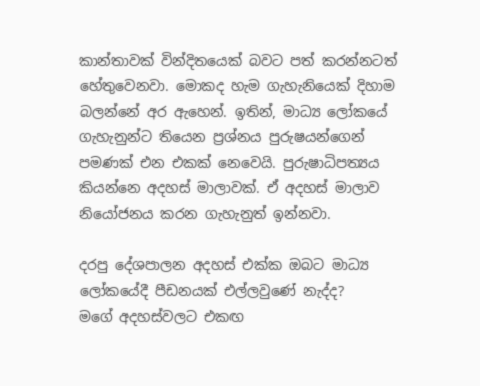කාන්තාවක් වින්දිතයෙක් බවට පත් කරන්නටත් හේතුවෙනවා. මොකද හැම ගැහැනියෙක් දිහාම බලන්නේ අර ඇහෙන්. ඉතින්, මාධ්‍ය ලෝකයේ ගැහැනුන්ට තියෙන ප්‍රශ්නය පුරුෂයන්ගෙන් පමණක් එන එකක් නෙවෙයි. පුරුෂාධිපත්‍යය කියන්නෙ අදහස් මාලාවක්. ඒ අදහස් මාලාව නියෝජනය කරන ගැහැනුත් ඉන්නවා.

දරපු දේශපාලන අදහස් එක්ක ඔබට මාධ්‍ය ලෝකයේදී පීඩනයක් එල්ලවුණේ නැද්ද?
මගේ අදහස්වලට එකඟ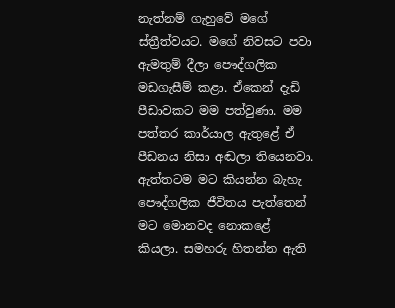නැත්නම් ගැහුවේ මගේ ස්ත්‍රීත්වයට. මගේ නිවසට පවා ඇමතුම් දීලා පෞද්ගලික මඩගැසීම් කළා. ඒකෙන් දැඩි පීඩාවකට මම පත්වුණා. මම පත්තර කාර්යාල ඇතුළේ ඒ පීඩනය නිසා අඬලා තියෙනවා. ඇත්තටම මට කියන්න බැහැ පෞද්ගලික ජීවිතය පැත්තෙන් මට මොනවද නොකළේ කියලා. සමහරු හිතන්න ඇති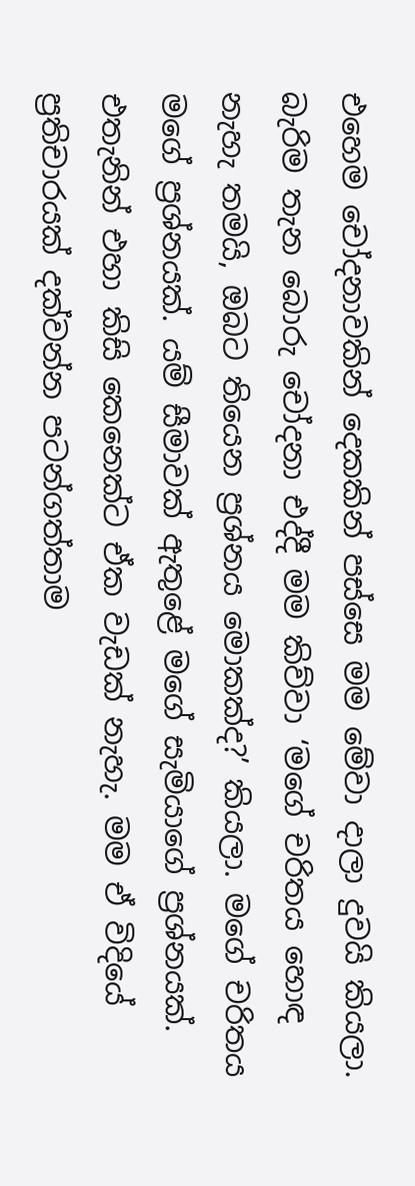එහෙම චෝදනාවකින් දෙකකින් පස්සෙ මම මේවා දාලා දුවයි කියලා. බැරිම තැන බොරු චෝදනා එද්දී මම කිව්වා ‘මගේ චරිතය හොඳ නැහැ තමයි, ඔබට තියෙන ප්‍රශ්නය මොකක්ද?’ කියලා. මගේ චරිතය මගේ ප්‍රශ්නයක්. යම් සීමාවක් ඇතුළේ මගේ සැමියාගේ ප්‍රශ්නයක්. එතැනින් එහා කිසි කෙනෙක්ට ඒක වැඩක් නැහැ. මම ඒ විදියේ ප්‍රතිචාරයක් දක්වන්න පටන්ගත්තාම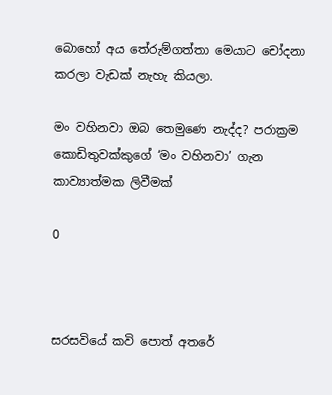බොහෝ අය තේරුම්ගත්තා මෙයාට චෝදනා කරලා වැඩක් නැහැ කියලා.

මං වහිනවා ඔබ තෙමුණෙ නැද්ද? පරාක්‍රම කොඩිතුවක්කුගේ ‘මං වහිනවා’ ගැන කාව්‍යාත්මක ලිවීමක්

0



සරසවියේ කවි පොත් අතරේ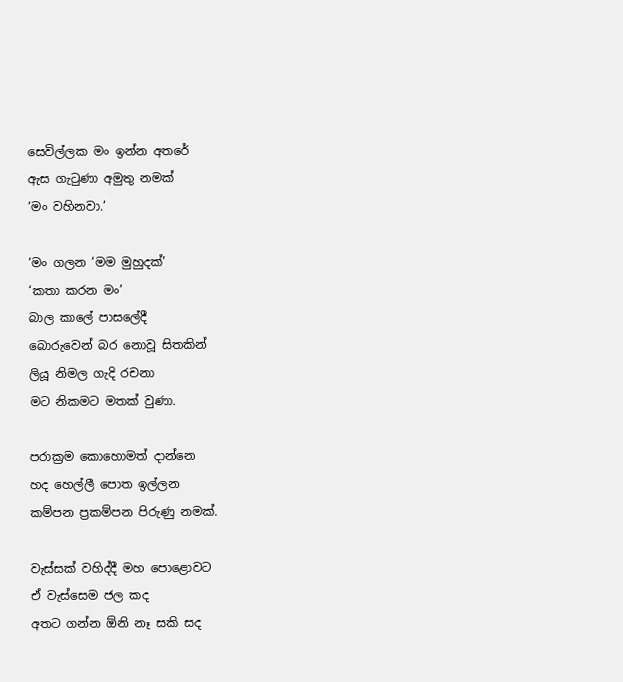සෙවිල්ලක මං ඉන්න අතරේ
ඇස ගැටුණා අමුතු නමක්
‘මං වහිනවා.’

‘මං ගලන ‘මම මුහුදක්’
‘කතා කරන මං’
බාල කාලේ පාසලේදී
බොරුවෙන් බර නොවූ සිතකින්
ලියූ නිමල ගැදි රචනා
මට නිකමට මතක් වුණා.

පරාක්‍රම කොහොමත් දාන්නෙ
හද හෙල්ලී පොත ඉල්ලන
කම්පන ප්‍රකම්පන පිරුණු නමක්.

වැස්සක් වහිද්දී මහ පොළොවට
ඒ වැස්සෙම ජල කද
අතට ගන්න ඕනි නෑ සකි සද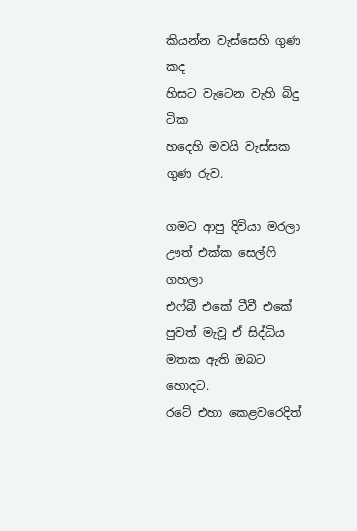කියන්න වැස්සෙහි ගුණ කද
හිසට වැටෙන වැහි බිදු ටික
හදෙහි මවයි වැස්සක ගුණ රුව.

ගමට ආපු දිවියා මරලා
ඌත් එක්ක සෙල්ෆි ගහලා
එෆ්බී එකේ ටීවී එකේ
පුවත් මැවූ ඒ සිද්ධිය
මතක ඇති ඔබට හොදට.
රටේ එහා කෙළවරෙදිත්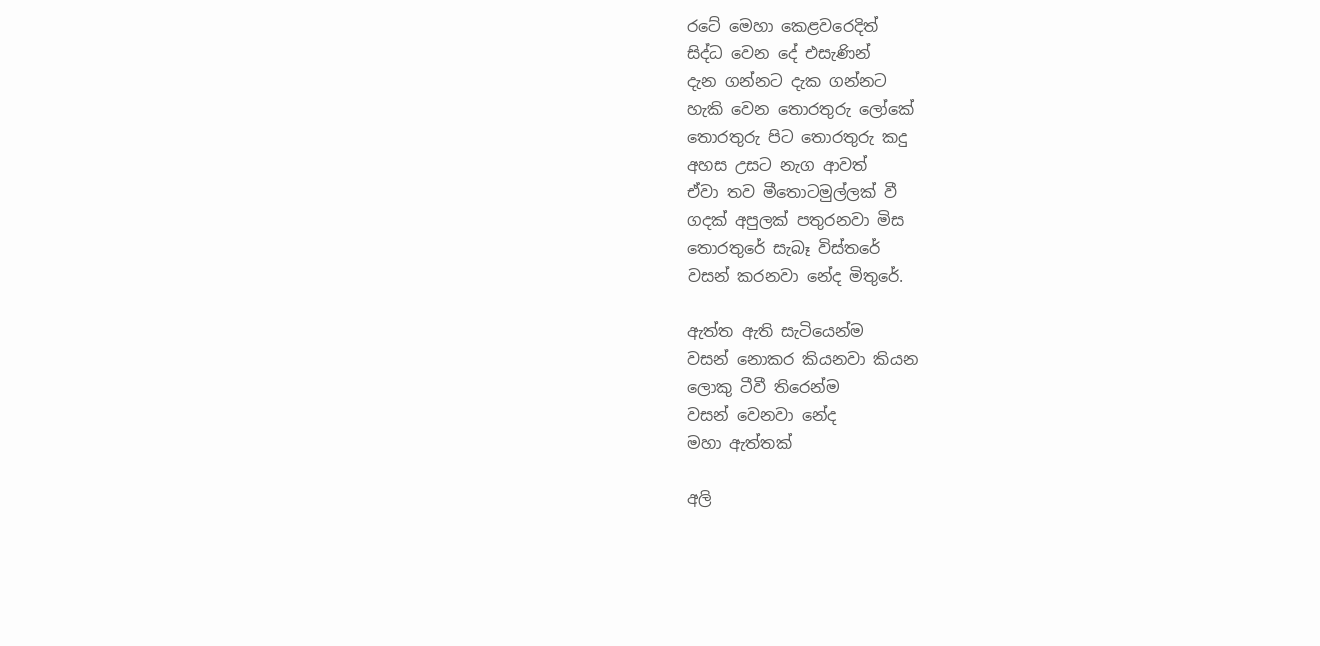රටේ මෙහා කෙළවරෙදිත්
සිද්ධ වෙන දේ එසැණින්
දැන ගන්නට දැක ගන්නට
හැකි වෙන තොරතුරු ලෝකේ
තොරතුරු පිට තොරතුරු කදු
අහස උසට නැග ආවත්
ඒවා තව මීතොටමුල්ලක් වී
ගදක් අපුලක් පතුරනවා මිස
තොරතුරේ සැබෑ විස්තරේ
වසන් කරනවා නේද මිතුරේ.

ඇත්ත ඇති සැටියෙන්ම
වසන් නොකර කියනවා කියන
ලොකු ටීවී තිරෙන්ම
වසන් වෙනවා නේද
මහා ඇත්තක්

අලි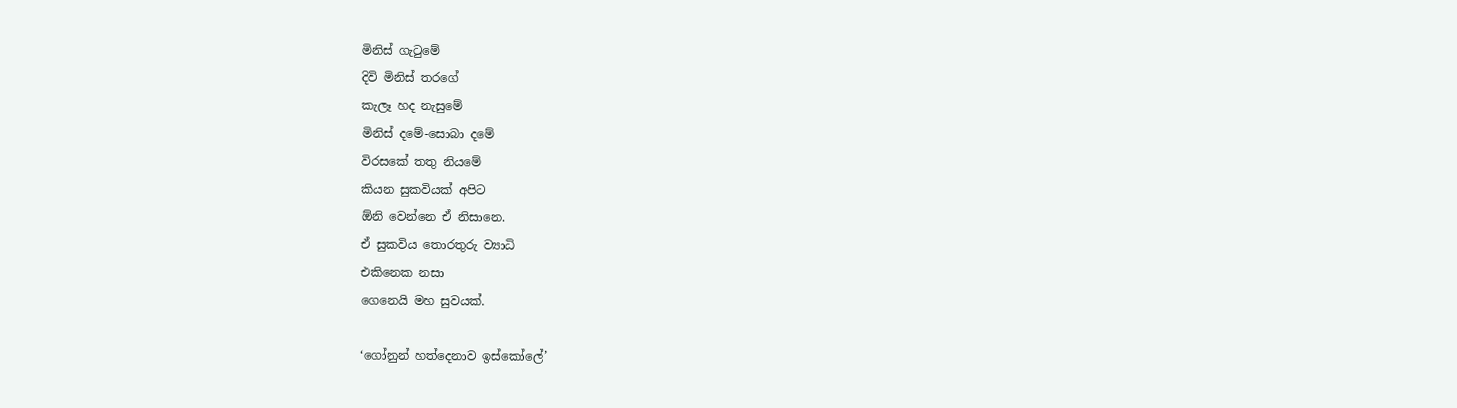මිනිස් ගැටුමේ
දිවි මිනිස් තරගේ
කැලෑ හද නැසුමේ
මිනිස් දමේ-සොබා දමේ
විරසකේ තතු නියමේ
කියන සුකවියක් අපිට
ඕනි වෙන්නෙ ඒ නිසානෙ.
ඒ සුකවිය තොරතුරු ව්‍යාධි
එකිනෙක නසා
ගෙනෙයි මහ සුවයක්.

‘ගෝනුන් හත්දෙනාව ඉස්කෝලේ’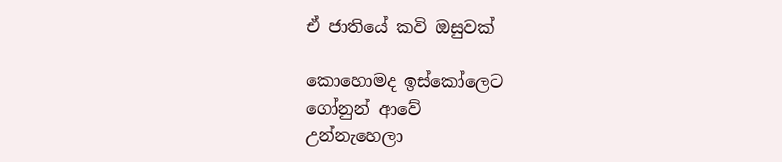ඒ ජාතියේ කවි ඔසුවක්

කොහොමද ඉස්කෝලෙට
ගෝනුන් ආවේ
උන්නැහෙලා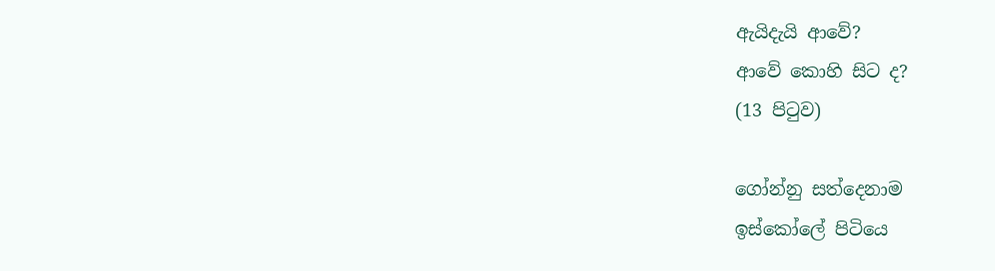ඇයිදැයි ආවේ?
ආවේ කොහි සිට ද?
(13 පිටුව)

ගෝන්නු සත්දෙනාම
ඉස්කෝලේ පිටියෙ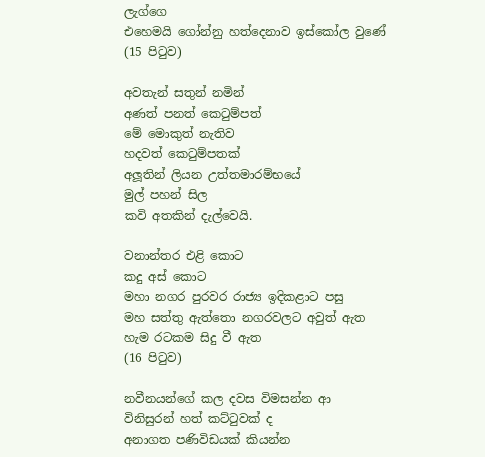ලැග්ගෙ
එහෙමයි ගෝන්නු හත්දෙනාව ඉස්කෝල වුණේ
(15 පිටුව)

අවතැන් සතුන් නමින්
අණත් පනත් කෙටුම්පත්
මේ මොකුත් නැතිව
හදවත් කෙටුම්පතක්
අලූතින් ලියන උත්තමාරම්භයේ
මුල් පහන් සිල
කවි අතකින් දැල්වෙයි.

වනාන්තර එළි කොට
කදු අස් කොට
මහා නගර පුරවර රාජ්‍ය ඉදිකළාට පසු
මහ සත්තු ඇත්තො නගරවලට අවුත් ඇත
හැම රටකම සිදු වී ඇත
(16 පිටුව)

නවීනයන්ගේ කල දවස විමසන්න ආ
විනිසුරන් හත් කට්ටුවක් ද
අනාගත පණිවිඩයක් කියන්න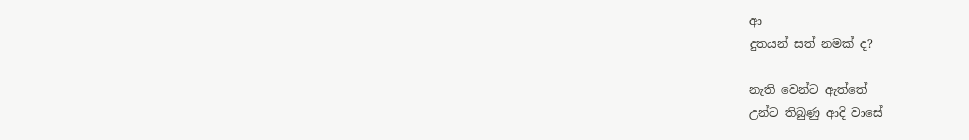ආ
දුතයන් සත් නමක් ද?

නැති වෙන්ට ඇත්තේ
උන්ට තිබුණු ආදි වාසේ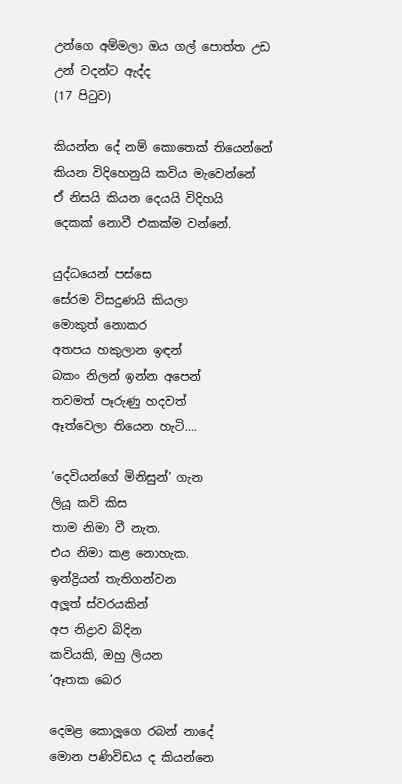උන්ගෙ අම්මලා ඔය ගල් පොත්ත උඩ
උන් වදන්ට ඇද්ද
(17 පිටුව)

කියන්න දේ නම් කොතෙක් තියෙන්නේ
කියන විදිහෙනුයි කවිය මැවෙන්නේ
ඒ නිසයි කියන දෙයයි විදිහයි
දෙකක් නොවී එකක්ම වන්නේ.

යුද්ධයෙන් පස්සෙ
සේරම විසදුණයි කියලා
මොකුත් නොකර
අතපය හකුලාන ඉඳන්
බකං නිලන් ඉන්න අපෙන්
තවමත් පෑරුණු හදවත්
ඈත්වෙලා තියෙන හැටි….

‘දෙවියන්ගේ මිනිසුන්’ ගැන
ලියූ කවි කිස
තාම නිමා වී නැත.
එය නිමා කළ නොහැක.
ඉන්ද්‍රියන් තැතිගන්වන
අලූත් ස්වරයකින්
අප නිද්‍රාව බිදින
කවියකි, ඔහු ලියන
‘ඈතක බෙර

දෙමළ කොලූගෙ රබන් නාදේ
මොන පණිවිඩය ද කියන්නෙ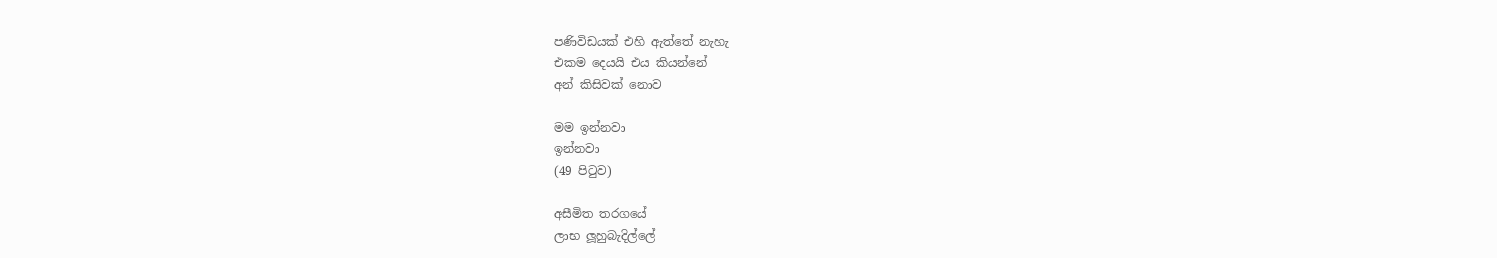පණිවිඩයක් එහි ඇත්තේ නැහැ
එකම දෙයයි එය කියන්නේ
අන් කිසිවක් නොව

මම ඉන්නවා
ඉන්නවා
(49 පිටුව)

අසීමිත තරගයේ
ලාභ ලූහුබැදිල්ලේ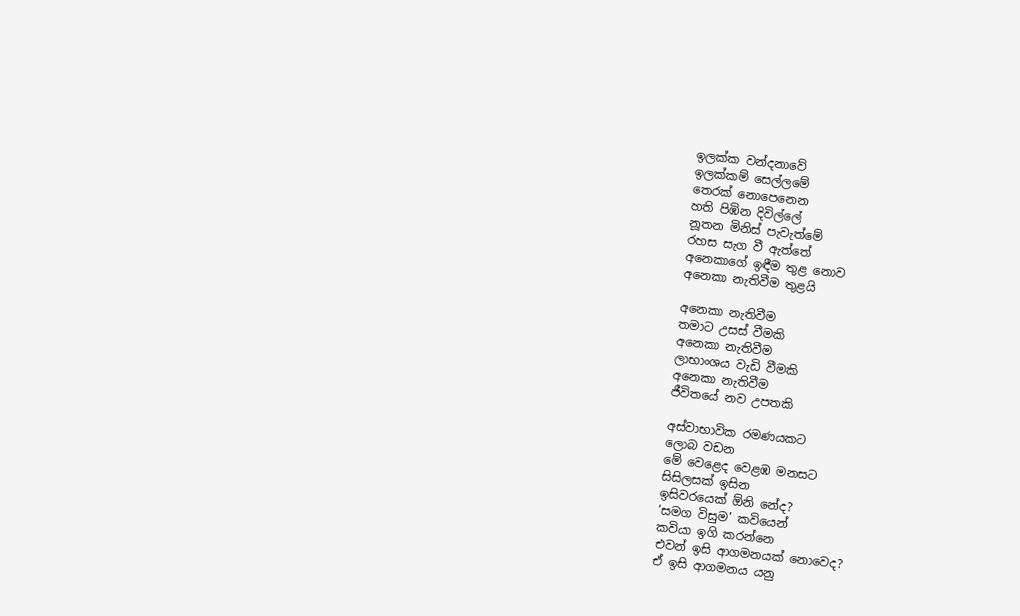ඉලක්ක වන්දනාවේ
ඉලක්කම් සෙල්ලමේ
තෙරක් නොපෙනෙන
හති පිඹින දිවිල්ලේ
නූතන මිනිස් පැවැත්මේ
රහස සැග වී ඇත්තේ
අනෙකාගේ ඉඳීම තුළ නොව
අනෙකා නැතිවීම තුළයි

අනෙකා නැතිවීම
තමාට උසස් වීමකි
අනෙකා නැතිවීම
ලාභාංශය වැඩි වීමකි
අනෙකා නැතිවීම
ජීවිතයේ නව උපතකි

අස්වාභාවික රමණයකට
ලොබ වඩන
මේ වෙළෙද වෙළඹ මනසට
සිසිලසක් ඉසින
ඉසිවරයෙක් ඕනි නේද?
‘සමග විසුම’ කවියෙන්
කවියා ඉගි කරන්නෙ
එවන් ඉසි ආගමනයක් නොවෙද?
ඒ ඉසි ආගමනය යනු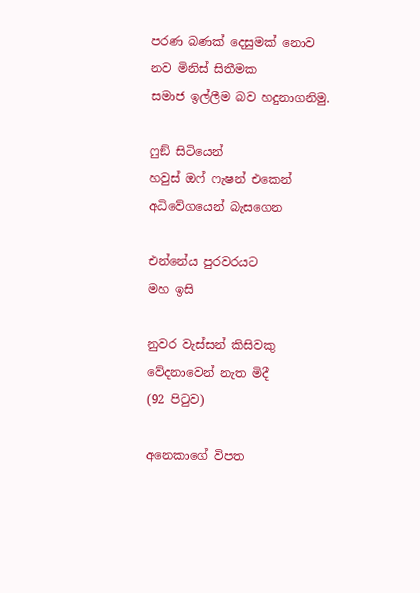පරණ බණක් දෙසුමක් නොව
නව මිනිස් සිතීමක
සමාජ ඉල්ලීම බව හදුනාගනිමු.

ෆුඞ් සිටියෙන්
හවුස් ඔෆ් ෆැෂන් එකෙන්
අධිවේගයෙන් බැසගෙන

එන්නේය පුරවරයට
මහ ඉසි

නුවර වැස්සන් කිසිවකු
වේදනාවෙන් නැත මිදී
(92 පිටුව)

අනෙකාගේ විපත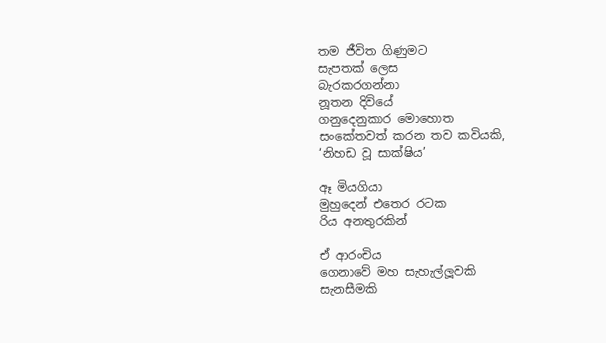තම ජීවිත ගිණුමට
සැපතක් ලෙස
බැරකරගන්නා
නූතන දිවියේ
ගනුදෙනුකාර මොහොත
සංකේතවත් කරන තව කවියකි,
‘නිහඩ වූ සාක්ෂිය’

ඈ මියගියා
මුහුදෙන් එතෙර රටක
රිය අනතුරකින්

ඒ ආරංචිය
ගෙනාවේ මහ සැහැල්ලූවකි
සැනසීමකි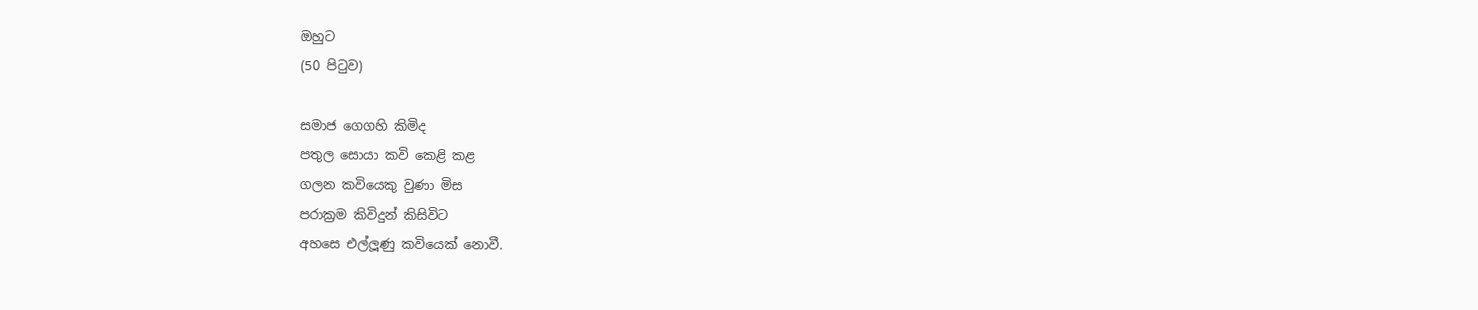ඔහුට
(50 පිටුව)

සමාජ ගෙගහි කිමිද
පතුල සොයා කවි කෙළි කළ
ගලන කවියෙකු වුණා මිස
පරාක්‍රම කිවිදුන් කිසිවිට
අහසෙ එල්ලූණු කවියෙක් නොවී.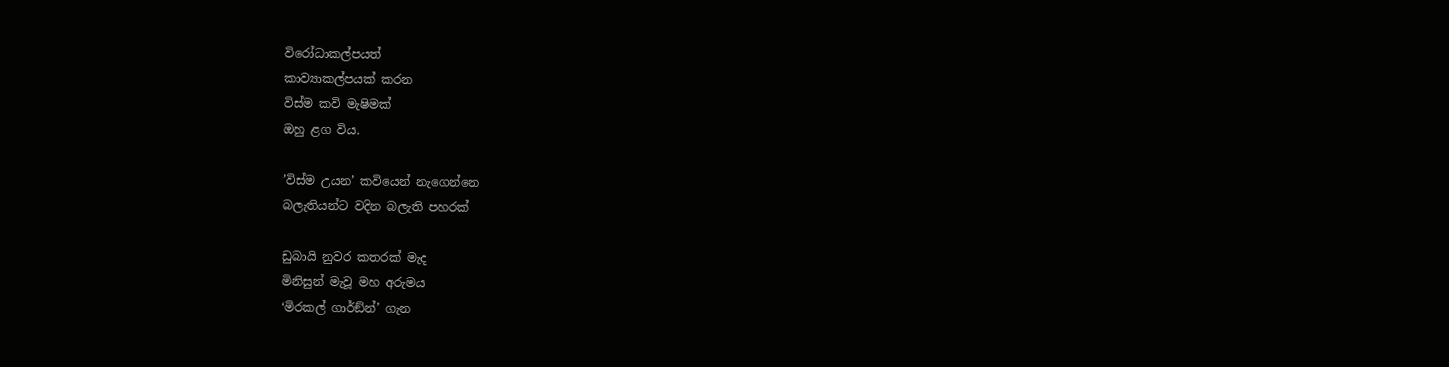විරෝධාකල්පයත්
කාව්‍යාකල්පයක් කරන
විස්ම කවි මැෂිමක්
ඔහු ළග විය.

’විස්ම උයන’ කවියෙන් නැගෙන්නෙ
බලැතියන්ට වදින බලැති පහරක්

ඩුබායි නුවර කතරක් මැද
මිනිසුන් මැවූ මහ අරුමය
‘මිරකල් ගාර්ඞ්න්’ ගැන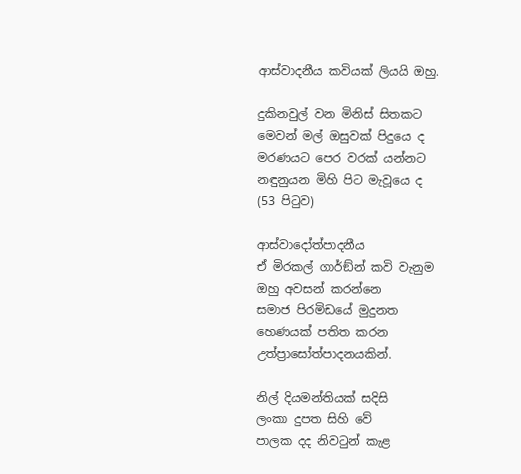ආස්වාදනීය කවියක් ලියයි ඔහු.

දුකිනවුල් වන මිනිස් සිතකට
මෙවන් මල් ඔසුවක් පිදුයෙ ද
මරණයට පෙර වරක් යන්නට
නඳුනුයන මිහි පිට මැවූයෙ ද
(53 පිටුව)

ආස්වාදෝත්පාදනීය
ඒ මිරකල් ගාර්ඞ්න් කවි වැනුම
ඔහු අවසන් කරන්නෙ
සමාජ පිරමිඩයේ මුදුනත
හෙණයක් පතිත කරන
උත්ප්‍රාසෝත්පාදනයකින්.

නිල් දියමන්තියක් සදිසි
ලංකා දුපත සිහි වේ
පාලක දද නිවටුන් කැළ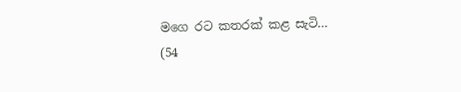මගෙ රට කතරක් කළ සැටි…
(54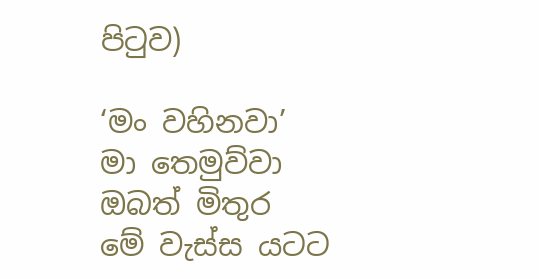පිටුව)

‘මං වහිනවා’
මා තෙමුව්වා
ඔබත් මිතුර
මේ වැස්ස යටට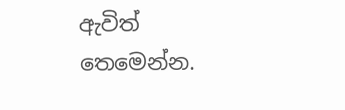ඇවිත් තෙමෙන්න.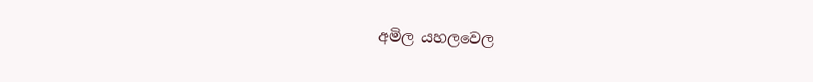අමිල යහලවෙල